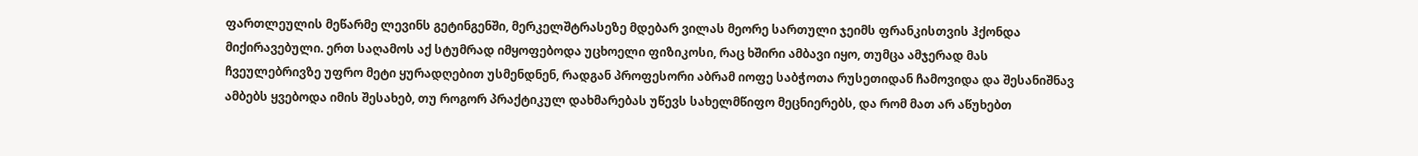ფართლეულის მეწარმე ლევინს გეტინგენში, მერკელშტრასეზე მდებარ ვილას მეორე სართული ჯეიმს ფრანკისთვის ჰქონდა მიქირავებული. ერთ საღამოს აქ სტუმრად იმყოფებოდა უცხოელი ფიზიკოსი, რაც ხშირი ამბავი იყო, თუმცა ამჯერად მას ჩვეულებრივზე უფრო მეტი ყურადღებით უსმენდნენ, რადგან პროფესორი აბრამ იოფე საბჭოთა რუსეთიდან ჩამოვიდა და შესანიშნავ ამბებს ყვებოდა იმის შესახებ, თუ როგორ პრაქტიკულ დახმარებას უწევს სახელმწიფო მეცნიერებს, და რომ მათ არ აწუხებთ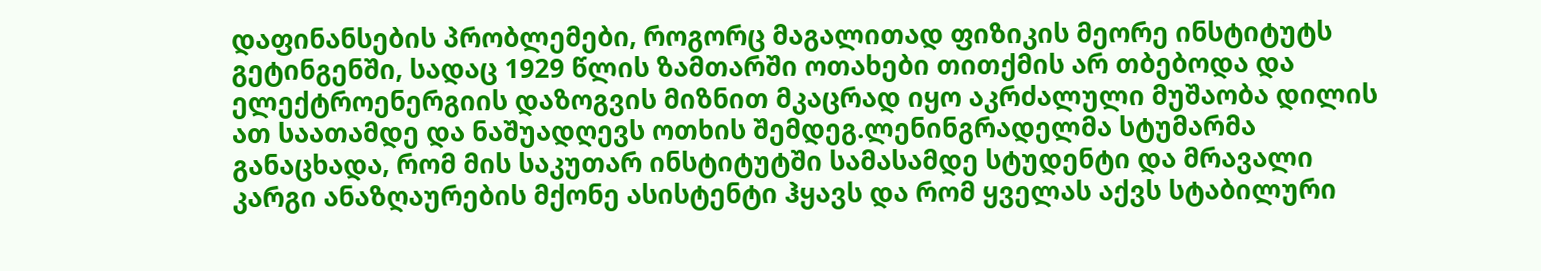დაფინანსების პრობლემები, როგორც მაგალითად ფიზიკის მეორე ინსტიტუტს გეტინგენში, სადაც 1929 წლის ზამთარში ოთახები თითქმის არ თბებოდა და ელექტროენერგიის დაზოგვის მიზნით მკაცრად იყო აკრძალული მუშაობა დილის ათ საათამდე და ნაშუადღევს ოთხის შემდეგ.ლენინგრადელმა სტუმარმა განაცხადა, რომ მის საკუთარ ინსტიტუტში სამასამდე სტუდენტი და მრავალი კარგი ანაზღაურების მქონე ასისტენტი ჰყავს და რომ ყველას აქვს სტაბილური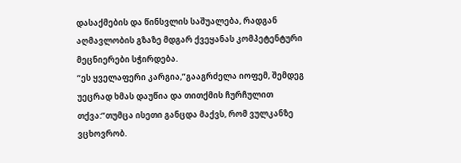დასაქმების და წინსვლის საშუალება, რადგან აღმავლობის გზაზე მდგარ ქვეყანას კომპეტენტური მეცნიერები სჭირდება.
“ეს ყველაფერი კარგია,”გააგრძელა იოფემ, შემდეგ უეცრად ხმას დაუწია და თითქმის ჩურჩულით თქვა:”თუმცა ისეთი განცდა მაქვს, რომ ვულკანზე ვცხოვრობ.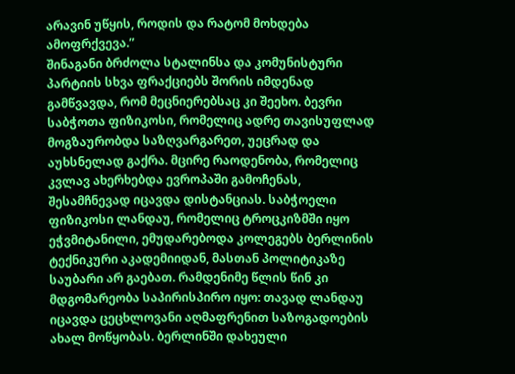არავინ უწყის, როდის და რატომ მოხდება ამოფრქვევა.”
შინაგანი ბრძოლა სტალინსა და კომუნისტური პარტიის სხვა ფრაქციებს შორის იმდენად გამწვავდა, რომ მეცნიერებსაც კი შეეხო. ბევრი საბჭოთა ფიზიკოსი, რომელიც ადრე თავისუფლად მოგზაურობდა საზღვარგარეთ, უეცრად და აუხსნელად გაქრა. მცირე რაოდენობა, რომელიც კვლავ ახერხებდა ევროპაში გამოჩენას, შესამჩნევად იცავდა დისტანციას. საბჭოელი ფიზიკოსი ლანდაუ, რომელიც ტროცკიზმში იყო ეჭვმიტანილი, ემუდარებოდა კოლეგებს ბერლინის ტექნიკური აკადემიიდან, მასთან პოლიტიკაზე საუბარი არ გაებათ. რამდენიმე წლის წინ კი მდგომარეობა საპირისპირო იყო: თავად ლანდაუ იცავდა ცეცხლოვანი აღმაფრენით საზოგადოების ახალ მოწყობას. ბერლინში დახეული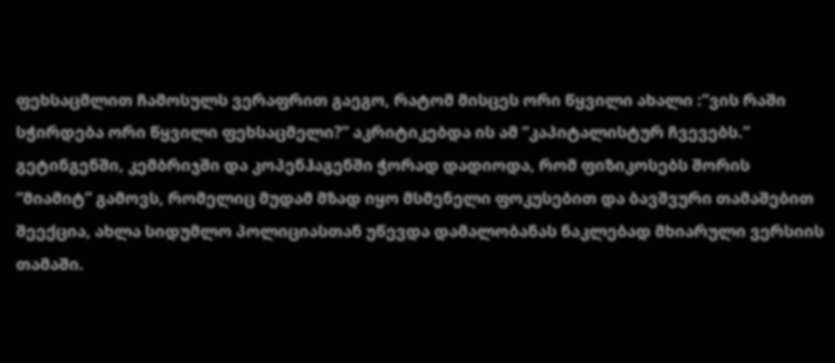ფეხსაცმლით ჩამოსულს ვერაფრით გაეგო, რატომ მისცეს ორი წყვილი ახალი :”ვის რაში სჭირდება ორი წყვილი ფეხსაცმელი?” აკრიტიკებდა ის ამ “კაპიტალისტურ ჩვევებს.”
გეტინგენში, კემბრიჯში და კოპენჰაგენში ჭორად დადიოდა, რომ ფიზიკოსებს შორის “მიამიტ” გამოვს, რომელიც მუდამ მზად იყო მსმენელი ფოკუსებით და ბავშვური თამაშებით შეექცია, ახლა სიდუმლო პოლიციასთან უწევდა დამალობანას ნაკლებად მხიარული ვერსიის თამაში.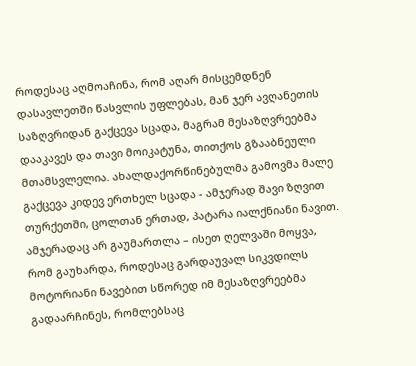როდესაც აღმოაჩინა, რომ აღარ მისცემდნენ დასავლეთში წასვლის უფლებას, მან ჯერ ავღანეთის საზღვრიდან გაქცევა სცადა, მაგრამ მესაზღვრეებმა დააკავეს და თავი მოიკატუნა, თითქოს გზააბნეული მთამსვლელია. ახალდაქორწინებულმა გამოვმა მალე გაქცევა კიდევ ერთხელ სცადა - ამჯერად შავი ზღვით თურქეთში, ცოლთან ერთად, პატარა იალქნიანი ნავით. ამჯერადაც არ გაუმართლა – ისეთ ღელვაში მოყვა, რომ გაუხარდა, როდესაც გარდაუვალ სიკვდილს მოტორიანი ნავებით სწორედ იმ მესაზღვრეებმა გადაარჩინეს, რომლებსაც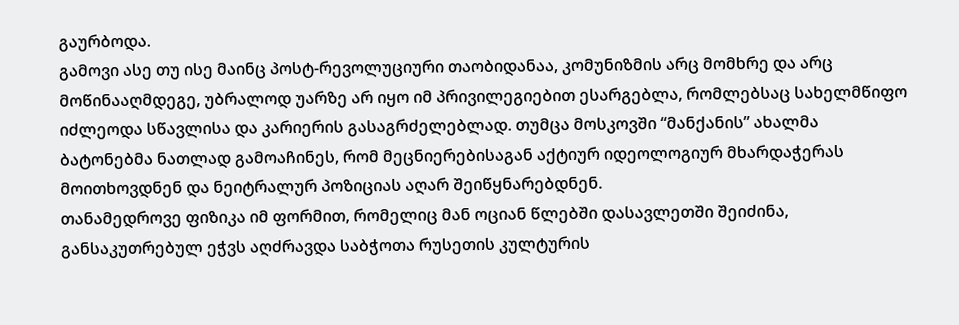გაურბოდა.
გამოვი ასე თუ ისე მაინც პოსტ-რევოლუციური თაობიდანაა, კომუნიზმის არც მომხრე და არც მოწინააღმდეგე, უბრალოდ უარზე არ იყო იმ პრივილეგიებით ესარგებლა, რომლებსაც სახელმწიფო იძლეოდა სწავლისა და კარიერის გასაგრძელებლად. თუმცა მოსკოვში “მანქანის” ახალმა ბატონებმა ნათლად გამოაჩინეს, რომ მეცნიერებისაგან აქტიურ იდეოლოგიურ მხარდაჭერას მოითხოვდნენ და ნეიტრალურ პოზიციას აღარ შეიწყნარებდნენ.
თანამედროვე ფიზიკა იმ ფორმით, რომელიც მან ოციან წლებში დასავლეთში შეიძინა, განსაკუთრებულ ეჭვს აღძრავდა საბჭოთა რუსეთის კულტურის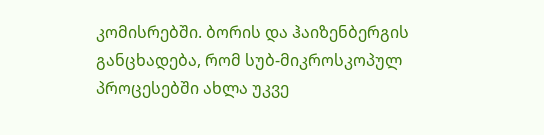კომისრებში. ბორის და ჰაიზენბერგის განცხადება, რომ სუბ-მიკროსკოპულ პროცესებში ახლა უკვე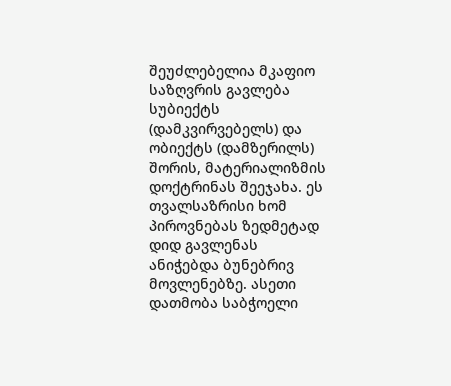შეუძლებელია მკაფიო საზღვრის გავლება სუბიექტს (დამკვირვებელს) და ობიექტს (დამზერილს) შორის, მატერიალიზმის დოქტრინას შეეჯახა. ეს თვალსაზრისი ხომ პიროვნებას ზედმეტად დიდ გავლენას ანიჭებდა ბუნებრივ მოვლენებზე. ასეთი დათმობა საბჭოელი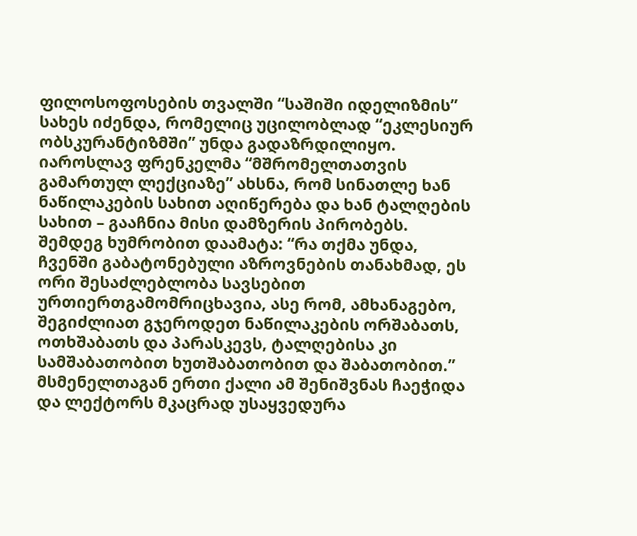ფილოსოფოსების თვალში “საშიში იდელიზმის” სახეს იძენდა, რომელიც უცილობლად “ეკლესიურ ობსკურანტიზმში” უნდა გადაზრდილიყო.
იაროსლავ ფრენკელმა “მშრომელთათვის გამართულ ლექციაზე” ახსნა, რომ სინათლე ხან ნაწილაკების სახით აღიწერება და ხან ტალღების სახით – გააჩნია მისი დამზერის პირობებს. შემდეგ ხუმრობით დაამატა: “რა თქმა უნდა, ჩვენში გაბატონებული აზროვნების თანახმად, ეს ორი შესაძლებლობა სავსებით ურთიერთგამომრიცხავია, ასე რომ, ამხანაგებო, შეგიძლიათ გჯეროდეთ ნაწილაკების ორშაბათს, ოთხშაბათს და პარასკევს, ტალღებისა კი სამშაბათობით ხუთშაბათობით და შაბათობით.” მსმენელთაგან ერთი ქალი ამ შენიშვნას ჩაეჭიდა და ლექტორს მკაცრად უსაყვედურა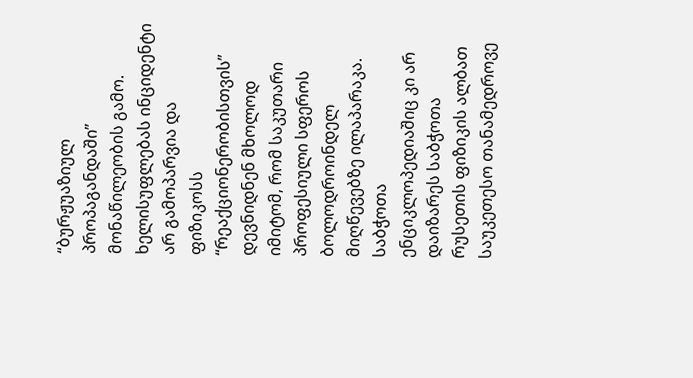“ბურჟუაზიულ პროპაგანდაში” მონაწილეობის გამო. ხელისუფლებას ინციდენტი არ გამოპარვია და ფიზიკოსს “რეაქციონერობისთვის” დევნიდნენ მხოლოდ იმიტომ, რომ საკუთარი პროფესიული სფეროს ბოლოდროინდელ მიღწევებზე ილაპარაკა. საბჭოთა ენციკლოპედიაშიც კი არ დაიზარეს საბჭოთა რუსეთის ფიზიკის ალბათ საუკეთესო თანამედროვე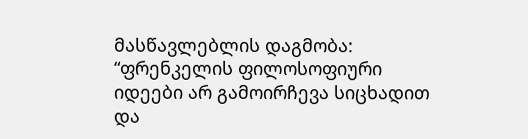მასწავლებლის დაგმობა:
“ფრენკელის ფილოსოფიური იდეები არ გამოირჩევა სიცხადით და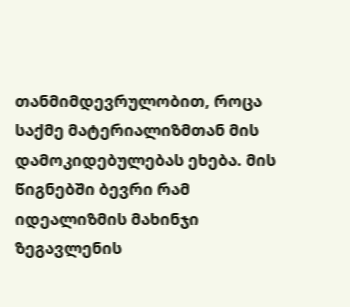თანმიმდევრულობით, როცა საქმე მატერიალიზმთან მის დამოკიდებულებას ეხება. მის წიგნებში ბევრი რამ იდეალიზმის მახინჯი ზეგავლენის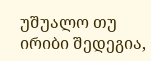უშუალო თუ ირიბი შედეგია,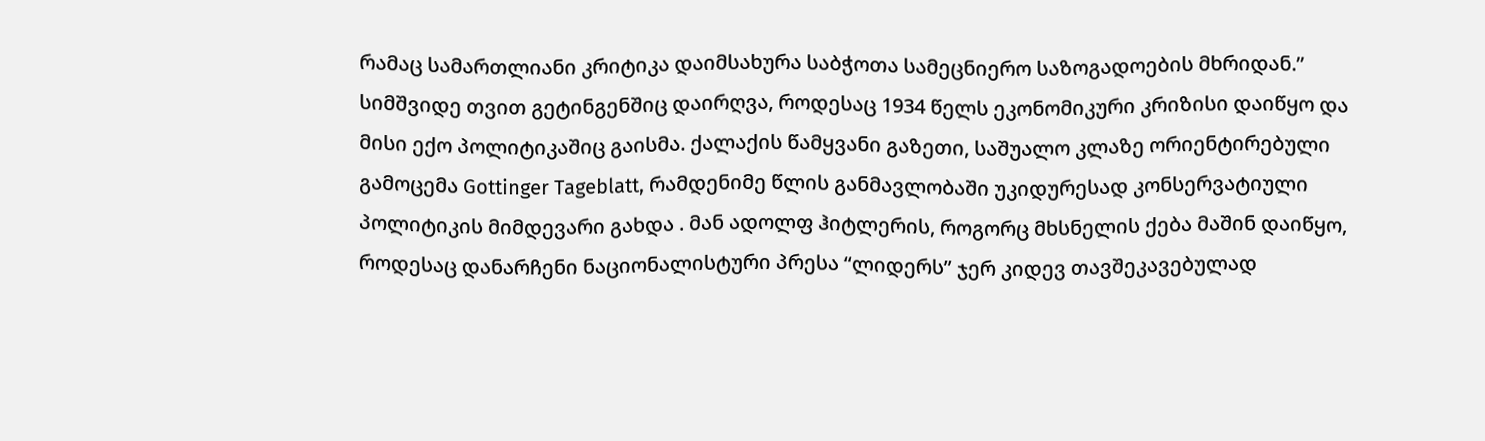რამაც სამართლიანი კრიტიკა დაიმსახურა საბჭოთა სამეცნიერო საზოგადოების მხრიდან.”
სიმშვიდე თვით გეტინგენშიც დაირღვა, როდესაც 1934 წელს ეკონომიკური კრიზისი დაიწყო და მისი ექო პოლიტიკაშიც გაისმა. ქალაქის წამყვანი გაზეთი, საშუალო კლაზე ორიენტირებული გამოცემა Gottinger Tageblatt, რამდენიმე წლის განმავლობაში უკიდურესად კონსერვატიული პოლიტიკის მიმდევარი გახდა . მან ადოლფ ჰიტლერის, როგორც მხსნელის ქება მაშინ დაიწყო, როდესაც დანარჩენი ნაციონალისტური პრესა “ლიდერს” ჯერ კიდევ თავშეკავებულად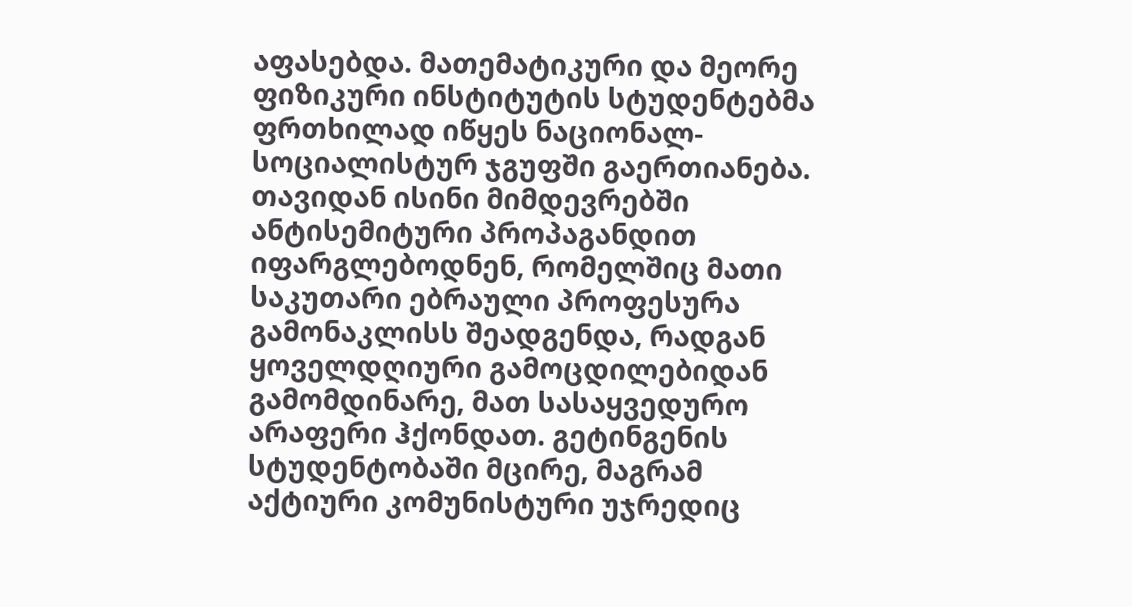აფასებდა. მათემატიკური და მეორე ფიზიკური ინსტიტუტის სტუდენტებმა ფრთხილად იწყეს ნაციონალ-სოციალისტურ ჯგუფში გაერთიანება. თავიდან ისინი მიმდევრებში ანტისემიტური პროპაგანდით იფარგლებოდნენ, რომელშიც მათი საკუთარი ებრაული პროფესურა გამონაკლისს შეადგენდა, რადგან ყოველდღიური გამოცდილებიდან გამომდინარე, მათ სასაყვედურო არაფერი ჰქონდათ. გეტინგენის სტუდენტობაში მცირე, მაგრამ აქტიური კომუნისტური უჯრედიც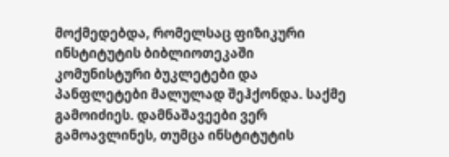მოქმედებდა, რომელსაც ფიზიკური ინსტიტუტის ბიბლიოთეკაში კომუნისტური ბუკლეტები და პანფლეტები მალულად შეჰქონდა. საქმე გამოიძიეს. დამნაშავეები ვერ გამოავლინეს, თუმცა ინსტიტუტის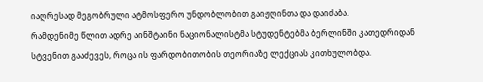იაღრესად მეგობრული ატმოსფერო უნდობლობით გაიჟღინთა და დაიძაბა.
რამდენიმე წლით ადრე აინშტაინი ნაციონალისტმა სტუდენტებმა ბერლინში კათედრიდან სტვენით გააძევეს, როცა ის ფარდობითობის თეორიაზე ლექციას კითხულობდა.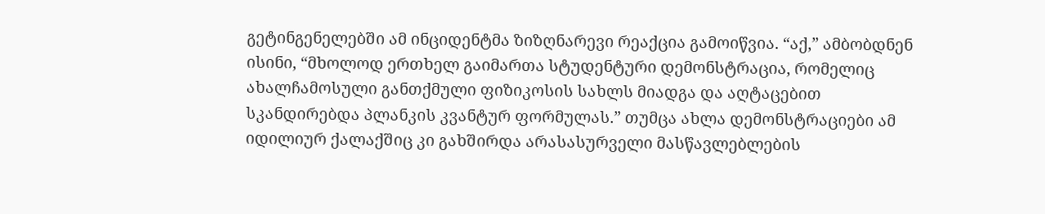გეტინგენელებში ამ ინციდენტმა ზიზღნარევი რეაქცია გამოიწვია. “აქ,” ამბობდნენ ისინი, “მხოლოდ ერთხელ გაიმართა სტუდენტური დემონსტრაცია, რომელიც ახალჩამოსული განთქმული ფიზიკოსის სახლს მიადგა და აღტაცებით სკანდირებდა პლანკის კვანტურ ფორმულას.” თუმცა ახლა დემონსტრაციები ამ იდილიურ ქალაქშიც კი გახშირდა არასასურველი მასწავლებლების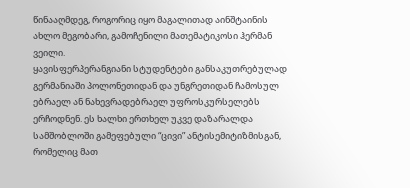წინააღმდეგ, როგორიც იყო მაგალითად აინშტაინის ახლო მეგობარი, გამოჩენილი მათემატიკოსი ჰერმან ვეილი.
ყავისფერპერანგიანი სტუდენტები განსაკუთრებულად გერმანიაში პოლონეთიდან და უნგრეთიდან ჩამოსულ ებრაელ ან ნახევრადებრაელ უფროსკურსელებს ერჩოდნენ. ეს ხალხი ერთხელ უკვე დაზარალდა სამშობლოში გამეფებული “ცივი” ანტისემიტიზმისგან, რომელიც მათ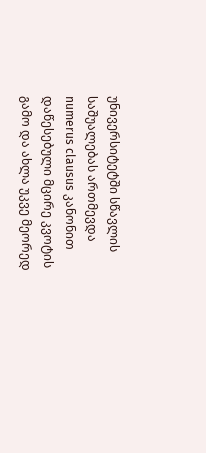უნივერსიტეტში სწავლის საშუალებას ართმევდა numerus clausus კანონით დაწესებული მცირე კვოტის გამო და ახლა უკვე მეორედ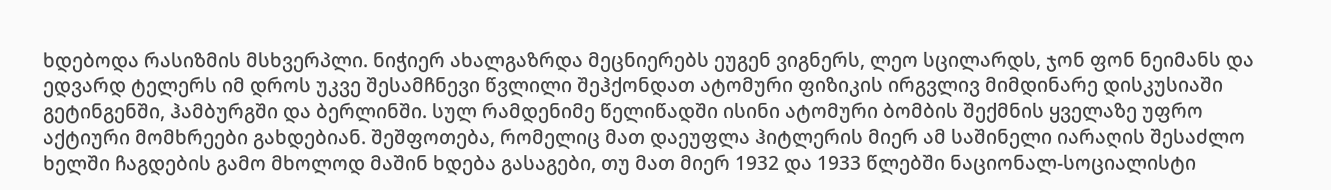ხდებოდა რასიზმის მსხვერპლი. ნიჭიერ ახალგაზრდა მეცნიერებს ეუგენ ვიგნერს, ლეო სცილარდს, ჯონ ფონ ნეიმანს და ედვარდ ტელერს იმ დროს უკვე შესამჩნევი წვლილი შეჰქონდათ ატომური ფიზიკის ირგვლივ მიმდინარე დისკუსიაში გეტინგენში, ჰამბურგში და ბერლინში. სულ რამდენიმე წელიწადში ისინი ატომური ბომბის შექმნის ყველაზე უფრო აქტიური მომხრეები გახდებიან. შეშფოთება, რომელიც მათ დაეუფლა ჰიტლერის მიერ ამ საშინელი იარაღის შესაძლო ხელში ჩაგდების გამო მხოლოდ მაშინ ხდება გასაგები, თუ მათ მიერ 1932 და 1933 წლებში ნაციონალ-სოციალისტი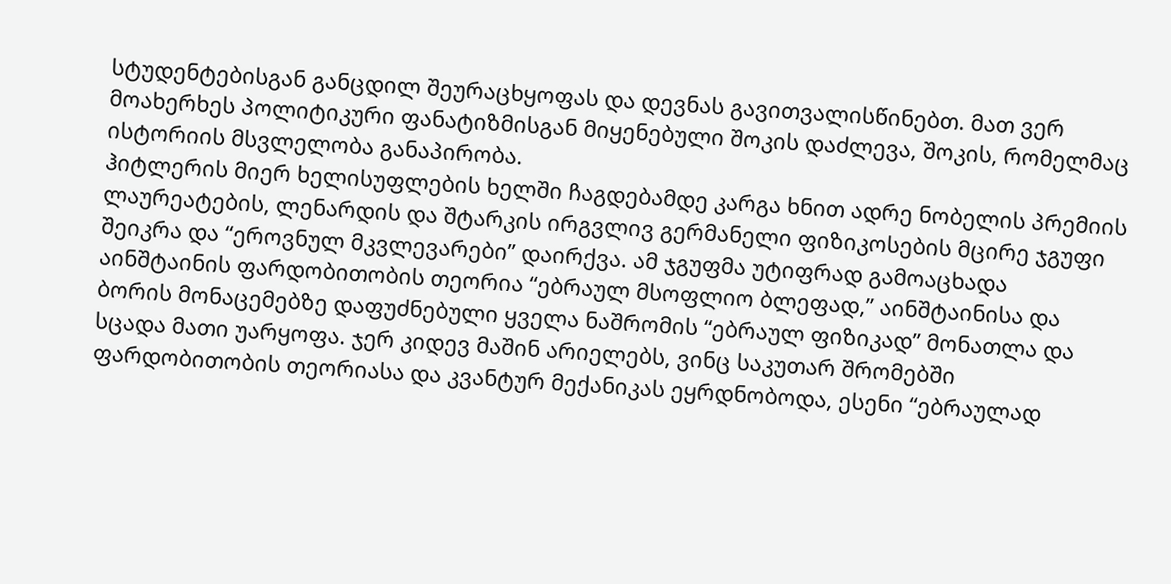სტუდენტებისგან განცდილ შეურაცხყოფას და დევნას გავითვალისწინებთ. მათ ვერ მოახერხეს პოლიტიკური ფანატიზმისგან მიყენებული შოკის დაძლევა, შოკის, რომელმაც ისტორიის მსვლელობა განაპირობა.
ჰიტლერის მიერ ხელისუფლების ხელში ჩაგდებამდე კარგა ხნით ადრე ნობელის პრემიის ლაურეატების, ლენარდის და შტარკის ირგვლივ გერმანელი ფიზიკოსების მცირე ჯგუფი შეიკრა და “ეროვნულ მკვლევარები” დაირქვა. ამ ჯგუფმა უტიფრად გამოაცხადა აინშტაინის ფარდობითობის თეორია “ებრაულ მსოფლიო ბლეფად,” აინშტაინისა და ბორის მონაცემებზე დაფუძნებული ყველა ნაშრომის “ებრაულ ფიზიკად” მონათლა და სცადა მათი უარყოფა. ჯერ კიდევ მაშინ არიელებს, ვინც საკუთარ შრომებში ფარდობითობის თეორიასა და კვანტურ მექანიკას ეყრდნობოდა, ესენი “ებრაულად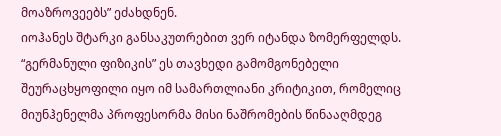მოაზროვეებს” ეძახდნენ.
იოჰანეს შტარკი განსაკუთრებით ვერ იტანდა ზომერფელდს. “გერმანული ფიზიკის” ეს თავხედი გამომგონებელი შეურაცხყოფილი იყო იმ სამართლიანი კრიტიკით, რომელიც მიუნჰენელმა პროფესორმა მისი ნაშრომების წინააღმდეგ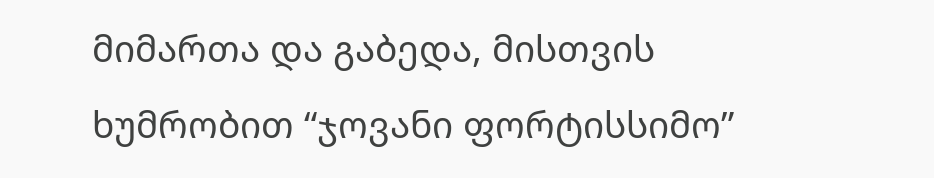მიმართა და გაბედა, მისთვის ხუმრობით “ჯოვანი ფორტისსიმო”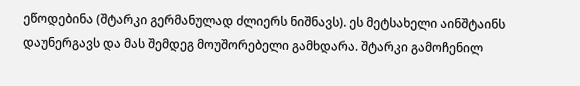ეწოდებინა (შტარკი გერმანულად ძლიერს ნიშნავს). ეს მეტსახელი აინშტაინს დაუნერგავს და მას შემდეგ მოუშორებელი გამხდარა. შტარკი გამოჩენილ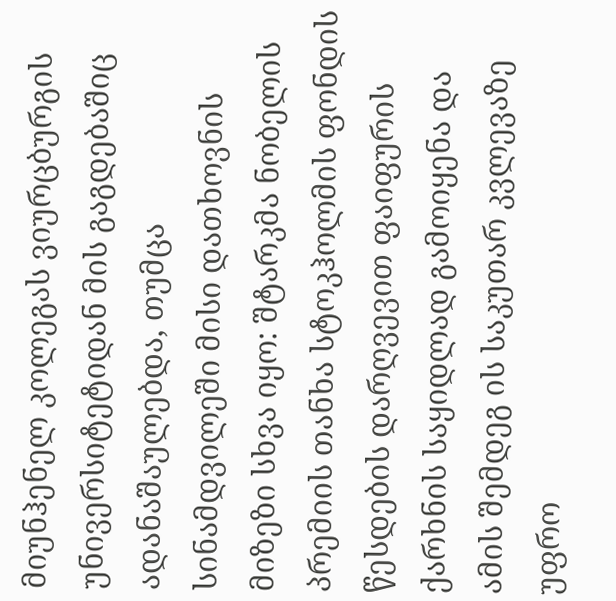მიუნჰენელ კოლეგას ვიურცბურგის უნივერსიტეტიდან მის გაგდებაშიც ადანაშაულებდა, თუმცა სინამდვილეში მისი დათხოვნის მიზეზი სხვა იყო: შტარკმა ნობელის პრემიის თანხა სტოკჰოლმის ფონდის წესდების დარღვევით ფაიფურის ქარხნის საყიდლად გამოიყენა და ამის შემდეგ ის საკუთარ კვლევაზე უფრო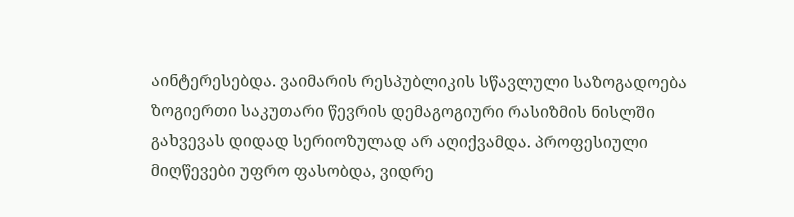აინტერესებდა. ვაიმარის რესპუბლიკის სწავლული საზოგადოება ზოგიერთი საკუთარი წევრის დემაგოგიური რასიზმის ნისლში გახვევას დიდად სერიოზულად არ აღიქვამდა. პროფესიული მიღწევები უფრო ფასობდა, ვიდრე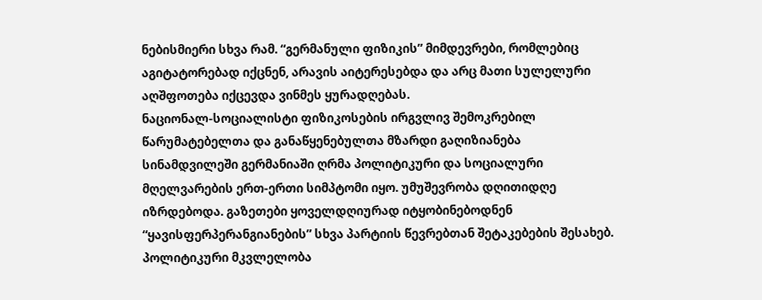ნებისმიერი სხვა რამ. “გერმანული ფიზიკის” მიმდევრები, რომლებიც აგიტატორებად იქცნენ, არავის აიტერესებდა და არც მათი სულელური აღშფოთება იქცევდა ვინმეს ყურადღებას.
ნაციონალ-სოციალისტი ფიზიკოსების ირგვლივ შემოკრებილ წარუმატებელთა და განაწყენებულთა მზარდი გაღიზიანება სინამდვილეში გერმანიაში ღრმა პოლიტიკური და სოციალური მღელვარების ერთ-ერთი სიმპტომი იყო. უმუშევრობა დღითიდღე იზრდებოდა. გაზეთები ყოველდღიურად იტყობინებოდნენ “ყავისფერპერანგიანების” სხვა პარტიის წევრებთან შეტაკებების შესახებ. პოლიტიკური მკვლელობა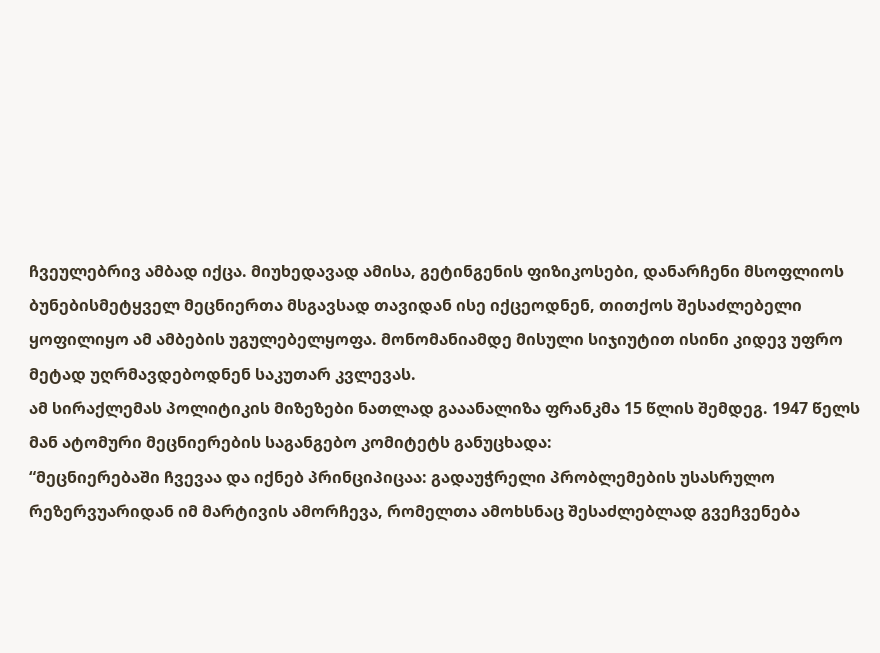ჩვეულებრივ ამბად იქცა. მიუხედავად ამისა, გეტინგენის ფიზიკოსები, დანარჩენი მსოფლიოს ბუნებისმეტყველ მეცნიერთა მსგავსად თავიდან ისე იქცეოდნენ, თითქოს შესაძლებელი ყოფილიყო ამ ამბების უგულებელყოფა. მონომანიამდე მისული სიჯიუტით ისინი კიდევ უფრო მეტად უღრმავდებოდნენ საკუთარ კვლევას.
ამ სირაქლემას პოლიტიკის მიზეზები ნათლად გააანალიზა ფრანკმა 15 წლის შემდეგ. 1947 წელს მან ატომური მეცნიერების საგანგებო კომიტეტს განუცხადა:
“მეცნიერებაში ჩვევაა და იქნებ პრინციპიცაა: გადაუჭრელი პრობლემების უსასრულო რეზერვუარიდან იმ მარტივის ამორჩევა, რომელთა ამოხსნაც შესაძლებლად გვეჩვენება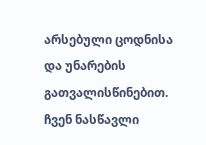არსებული ცოდნისა და უნარების გათვალისწინებით. ჩვენ ნასწავლი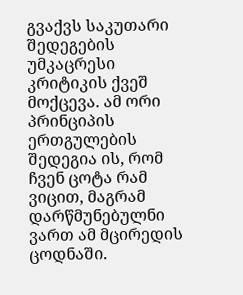გვაქვს საკუთარი შედეგების უმკაცრესი კრიტიკის ქვეშ მოქცევა. ამ ორი პრინციპის ერთგულების შედეგია ის, რომ ჩვენ ცოტა რამ ვიცით, მაგრამ დარწმუნებულნი ვართ ამ მცირედის ცოდნაში.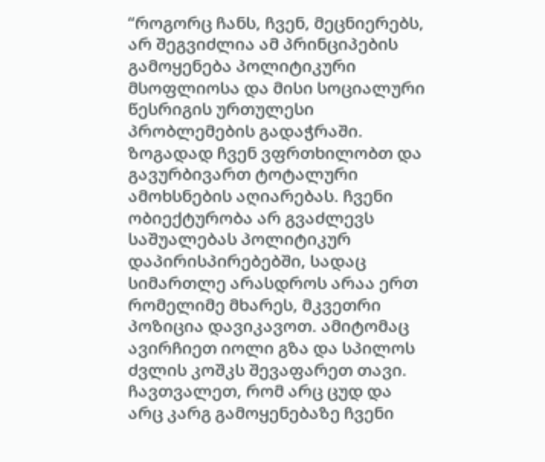“როგორც ჩანს, ჩვენ, მეცნიერებს, არ შეგვიძლია ამ პრინციპების გამოყენება პოლიტიკური მსოფლიოსა და მისი სოციალური წესრიგის ურთულესი პრობლემების გადაჭრაში. ზოგადად ჩვენ ვფრთხილობთ და გავურბივართ ტოტალური ამოხსნების აღიარებას. ჩვენი ობიექტურობა არ გვაძლევს საშუალებას პოლიტიკურ დაპირისპირებებში, სადაც სიმართლე არასდროს არაა ერთ რომელიმე მხარეს, მკვეთრი პოზიცია დავიკავოთ. ამიტომაც ავირჩიეთ იოლი გზა და სპილოს ძვლის კოშკს შევაფარეთ თავი. ჩავთვალეთ, რომ არც ცუდ და არც კარგ გამოყენებაზე ჩვენი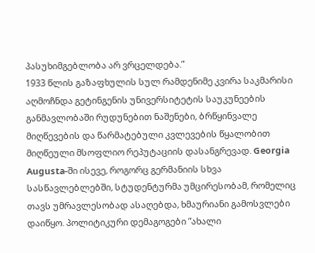პასუხიმგებლობა არ ვრცელდება.”
1933 წლის გაზაფხულის სულ რამდენიმე კვირა საკმარისი აღმოჩნდა გეტინგენის უნივერსიტეტის საუკუნეების განმავლობაში რუდუნებით ნაშენები, ბრწყინვალე მიღწევების და წარმატებული კვლევების წყალობით მიღწეული მსოფლიო რეპუტაციის დასანგრევად. Georgia Augusta-ში ისევე, როგორც გერმანიის სხვა სასწავლებლებში, სტუდენტურმა უმცირესობამ, რომელიც თავს უმრავლესობად ასაღებდა, ხმაურიანი გამოსვლები დაიწყო. პოლიტიკური დემაგოგები “ახალი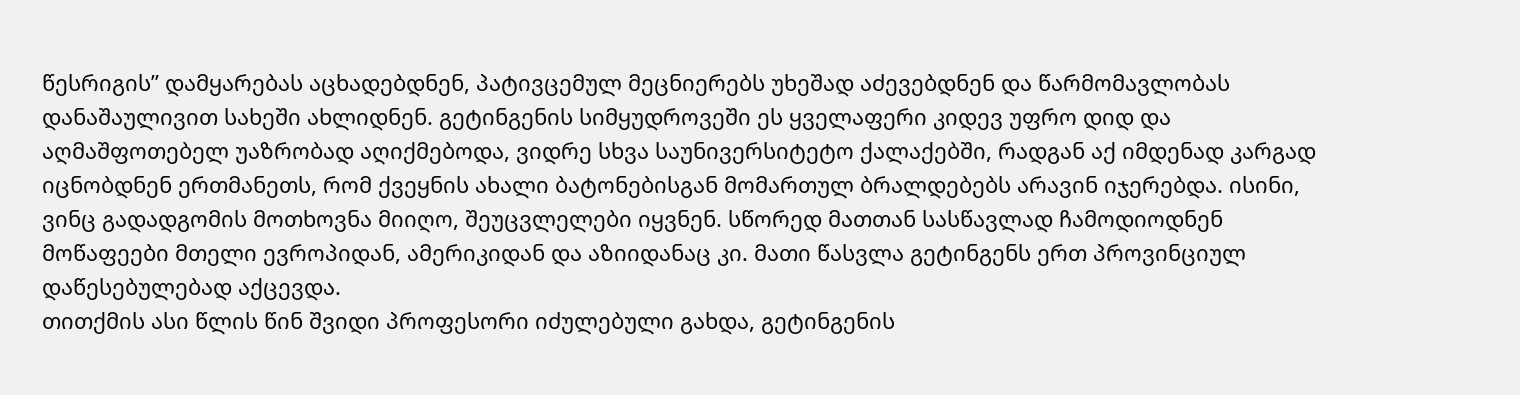წესრიგის” დამყარებას აცხადებდნენ, პატივცემულ მეცნიერებს უხეშად აძევებდნენ და წარმომავლობას დანაშაულივით სახეში ახლიდნენ. გეტინგენის სიმყუდროვეში ეს ყველაფერი კიდევ უფრო დიდ და აღმაშფოთებელ უაზრობად აღიქმებოდა, ვიდრე სხვა საუნივერსიტეტო ქალაქებში, რადგან აქ იმდენად კარგად იცნობდნენ ერთმანეთს, რომ ქვეყნის ახალი ბატონებისგან მომართულ ბრალდებებს არავინ იჯერებდა. ისინი, ვინც გადადგომის მოთხოვნა მიიღო, შეუცვლელები იყვნენ. სწორედ მათთან სასწავლად ჩამოდიოდნენ მოწაფეები მთელი ევროპიდან, ამერიკიდან და აზიიდანაც კი. მათი წასვლა გეტინგენს ერთ პროვინციულ დაწესებულებად აქცევდა.
თითქმის ასი წლის წინ შვიდი პროფესორი იძულებული გახდა, გეტინგენის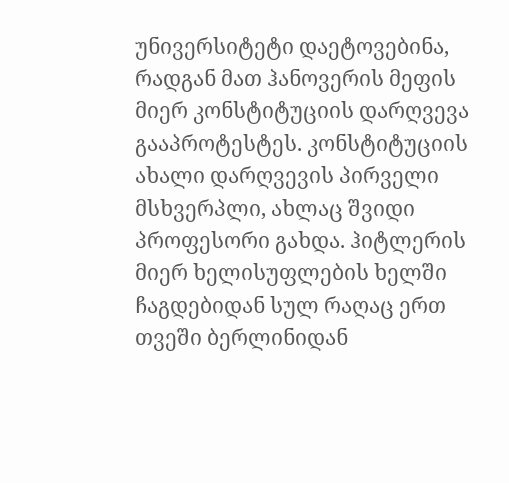უნივერსიტეტი დაეტოვებინა, რადგან მათ ჰანოვერის მეფის მიერ კონსტიტუციის დარღვევა გააპროტესტეს. კონსტიტუციის ახალი დარღვევის პირველი მსხვერპლი, ახლაც შვიდი პროფესორი გახდა. ჰიტლერის მიერ ხელისუფლების ხელში ჩაგდებიდან სულ რაღაც ერთ თვეში ბერლინიდან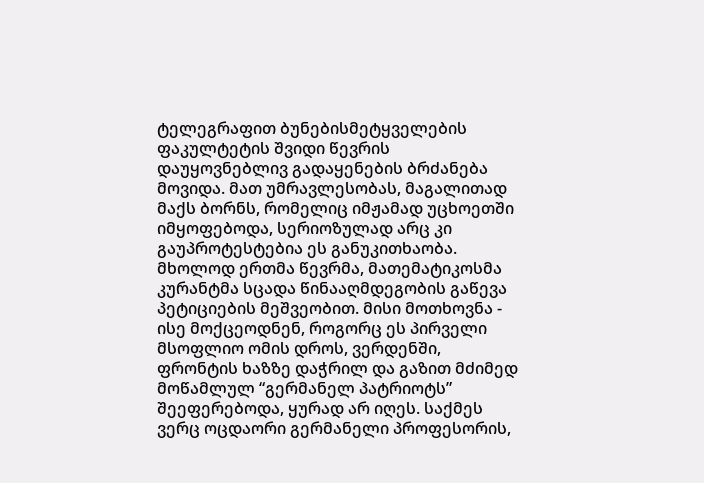ტელეგრაფით ბუნებისმეტყველების ფაკულტეტის შვიდი წევრის დაუყოვნებლივ გადაყენების ბრძანება მოვიდა. მათ უმრავლესობას, მაგალითად მაქს ბორნს, რომელიც იმჟამად უცხოეთში იმყოფებოდა, სერიოზულად არც კი გაუპროტესტებია ეს განუკითხაობა. მხოლოდ ერთმა წევრმა, მათემატიკოსმა კურანტმა სცადა წინააღმდეგობის გაწევა პეტიციების მეშვეობით. მისი მოთხოვნა - ისე მოქცეოდნენ, როგორც ეს პირველი მსოფლიო ომის დროს, ვერდენში, ფრონტის ხაზზე დაჭრილ და გაზით მძიმედ მოწამლულ “გერმანელ პატრიოტს” შეეფერებოდა, ყურად არ იღეს. საქმეს ვერც ოცდაორი გერმანელი პროფესორის,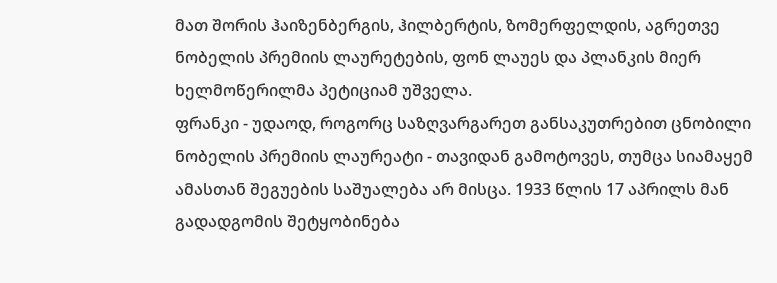მათ შორის ჰაიზენბერგის, ჰილბერტის, ზომერფელდის, აგრეთვე ნობელის პრემიის ლაურეტების, ფონ ლაუეს და პლანკის მიერ ხელმოწერილმა პეტიციამ უშველა.
ფრანკი - უდაოდ, როგორც საზღვარგარეთ განსაკუთრებით ცნობილი ნობელის პრემიის ლაურეატი - თავიდან გამოტოვეს, თუმცა სიამაყემ ამასთან შეგუების საშუალება არ მისცა. 1933 წლის 17 აპრილს მან გადადგომის შეტყობინება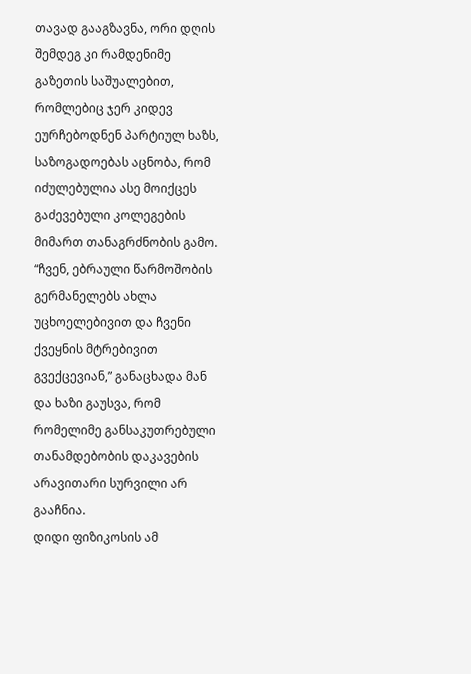თავად გააგზავნა, ორი დღის შემდეგ კი რამდენიმე გაზეთის საშუალებით, რომლებიც ჯერ კიდევ ეურჩებოდნენ პარტიულ ხაზს, საზოგადოებას აცნობა, რომ იძულებულია ასე მოიქცეს გაძევებული კოლეგების მიმართ თანაგრძნობის გამო. “ჩვენ, ებრაული წარმოშობის გერმანელებს ახლა უცხოელებივით და ჩვენი ქვეყნის მტრებივით გვექცევიან,” განაცხადა მან და ხაზი გაუსვა, რომ რომელიმე განსაკუთრებული თანამდებობის დაკავების არავითარი სურვილი არ გააჩნია.
დიდი ფიზიკოსის ამ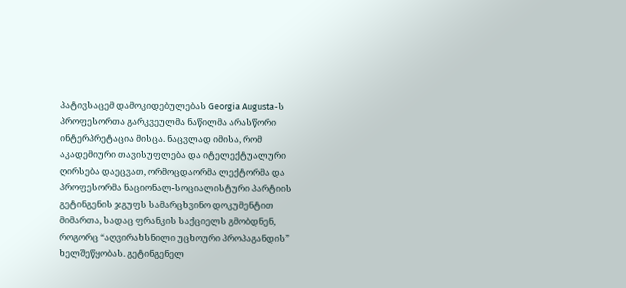პატივსაცემ დამოკიდებულებას Georgia Augusta-ს პროფესორთა გარკვეულმა ნაწილმა არასწორი ინტერპრეტაცია მისცა. ნაცვლად იმისა, რომ აკადემიური თავისუფლება და იტელექტუალური ღირსება დაეცვათ, ორმოცდაორმა ლექტორმა და პროფესორმა ნაციონალ-სოციალისტური პარტიის გეტინგენის ჯგუფს სამარცხვინო დოკუმენტით მიმართა, სადაც ფრანკის საქციელს გმობდნენ, როგორც “აღვირახსნილი უცხოური პროპაგანდის” ხელშეწყობას. გეტინგენელ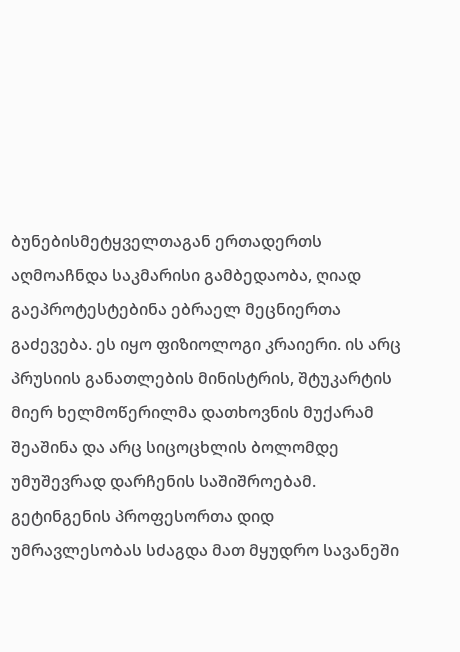ბუნებისმეტყველთაგან ერთადერთს აღმოაჩნდა საკმარისი გამბედაობა, ღიად გაეპროტესტებინა ებრაელ მეცნიერთა გაძევება. ეს იყო ფიზიოლოგი კრაიერი. ის არც პრუსიის განათლების მინისტრის, შტუკარტის მიერ ხელმოწერილმა დათხოვნის მუქარამ შეაშინა და არც სიცოცხლის ბოლომდე უმუშევრად დარჩენის საშიშროებამ.
გეტინგენის პროფესორთა დიდ უმრავლესობას სძაგდა მათ მყუდრო სავანეში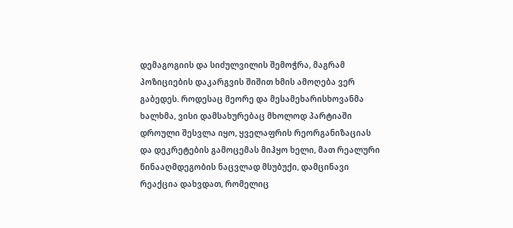დემაგოგიის და სიძულვილის შემოჭრა, მაგრამ პოზიციების დაკარგვის შიშით ხმის ამოღება ვერ გაბედეს. როდესაც მეორე და მესამეხარისხოვანმა ხალხმა, ვისი დამსახურებაც მხოლოდ პარტიაში დროული შესვლა იყო, ყველაფრის რეორგანიზაციას და დეკრეტების გამოცემას მიჰყო ხელი, მათ რეალური წინააღმდეგობის ნაცვლად მსუბუქი, დამცინავი რეაქცია დახვდათ, რომელიც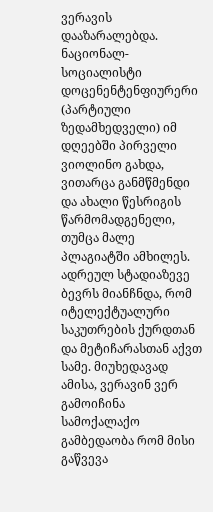ვერავის დააზარალებდა. ნაციონალ-სოციალისტი დოცენენტენფიურერი (პარტიული ზედამხედველი) იმ დღეებში პირველი ვიოლინო გახდა, ვითარცა განმწმენდი და ახალი წესრიგის წარმომადგენელი, თუმცა მალე პლაგიატში ამხილეს. ადრეულ სტადიაზევე ბევრს მიანჩნდა, რომ იტელექტუალური საკუთრების ქურდთან და მეტიჩარასთან აქვთ სამე. მიუხედავად ამისა, ვერავინ ვერ გამოიჩინა სამოქალაქო გამბედაობა რომ მისი გაწვევა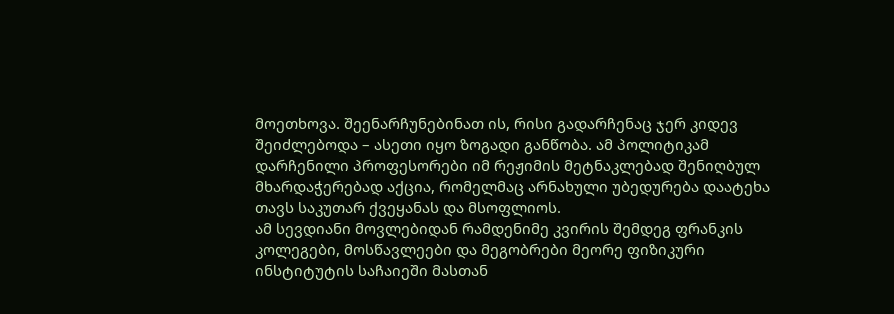მოეთხოვა. შეენარჩუნებინათ ის, რისი გადარჩენაც ჯერ კიდევ შეიძლებოდა – ასეთი იყო ზოგადი განწობა. ამ პოლიტიკამ დარჩენილი პროფესორები იმ რეჟიმის მეტნაკლებად შენიღბულ მხარდაჭერებად აქცია, რომელმაც არნახული უბედურება დაატეხა თავს საკუთარ ქვეყანას და მსოფლიოს.
ამ სევდიანი მოვლებიდან რამდენიმე კვირის შემდეგ ფრანკის კოლეგები, მოსწავლეები და მეგობრები მეორე ფიზიკური ინსტიტუტის საჩაიეში მასთან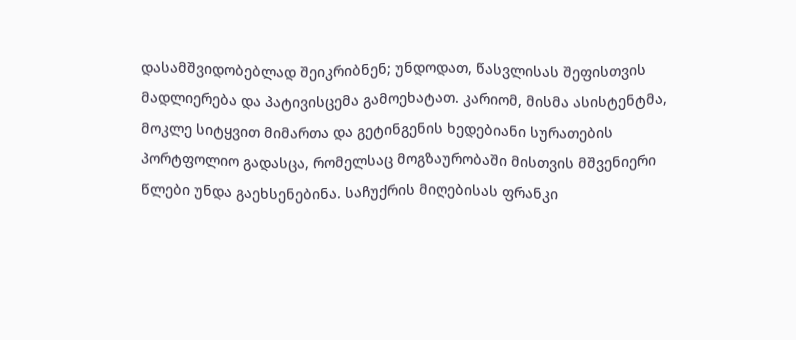დასამშვიდობებლად შეიკრიბნენ; უნდოდათ, წასვლისას შეფისთვის მადლიერება და პატივისცემა გამოეხატათ. კარიომ, მისმა ასისტენტმა, მოკლე სიტყვით მიმართა და გეტინგენის ხედებიანი სურათების პორტფოლიო გადასცა, რომელსაც მოგზაურობაში მისთვის მშვენიერი წლები უნდა გაეხსენებინა. საჩუქრის მიღებისას ფრანკი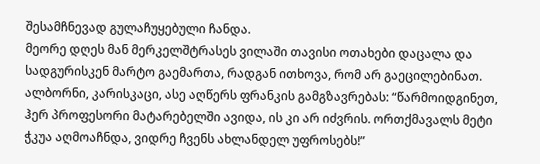შესამჩნევად გულაჩუყებული ჩანდა.
მეორე დღეს მან მერკელშტრასეს ვილაში თავისი ოთახები დაცალა და სადგურისკენ მარტო გაემართა, რადგან ითხოვა, რომ არ გაეცილებინათ. ალბორნი, კარისკაცი, ასე აღწერს ფრანკის გამგზავრებას: “წარმოიდგინეთ, ჰერ პროფესორი მატარებელში ავიდა, ის კი არ იძვრის. ორთქმავალს მეტი ჭკუა აღმოაჩნდა, ვიდრე ჩვენს ახლანდელ უფროსებს!”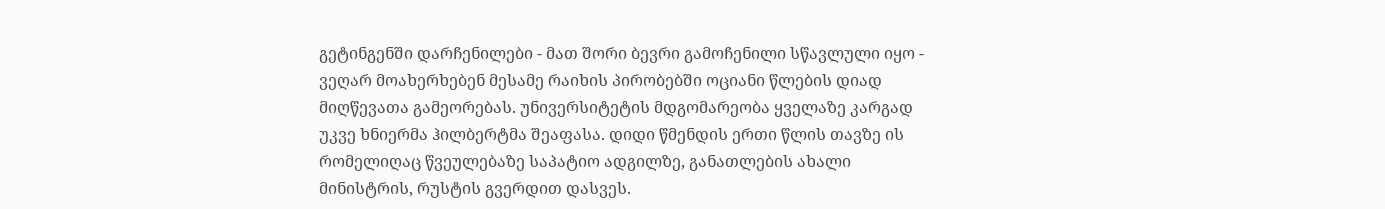გეტინგენში დარჩენილები - მათ შორი ბევრი გამოჩენილი სწავლული იყო - ვეღარ მოახერხებენ მესამე რაიხის პირობებში ოციანი წლების დიად მიღწევათა გამეორებას. უნივერსიტეტის მდგომარეობა ყველაზე კარგად უკვე ხნიერმა ჰილბერტმა შეაფასა. დიდი წმენდის ერთი წლის თავზე ის რომელიღაც წვეულებაზე საპატიო ადგილზე, განათლების ახალი მინისტრის, რუსტის გვერდით დასვეს.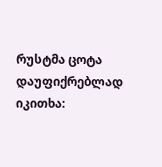რუსტმა ცოტა დაუფიქრებლად იკითხა: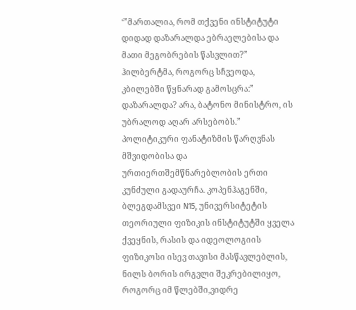‘”მართალია, რომ თქვენი ინსტიტუტი დიდად დაზარალდა ებრაელებისა და მათი მეგობრების წასვლით?” ჰილბერტმა, როგორც სჩვეოდა, კბილებში წყნარად გამოსცრა:” დაზარალდა? არა, ბატონო მინისტრო, ის უბრალოდ აღარ არსებობს.”
პოლიტიკური ფანატიზმის წარღვნას მშვიდობისა და ურთიერთშემწნარებლობის ერთი კუნძული გადაურჩა. კოპენჰაგენში, ბლეგდამსვეი N15, უნივერსიტეტის თეორიული ფიზიკის ინსტიტუტში ყველა ქვეყნის, რასის და იდეოლოგიის ფიზიკოსი ისევ თავისი მასწავლებლის, ნილს ბორის ირგვლი შეკრებილიყო, როგორც იმ წლებში,ვიდრე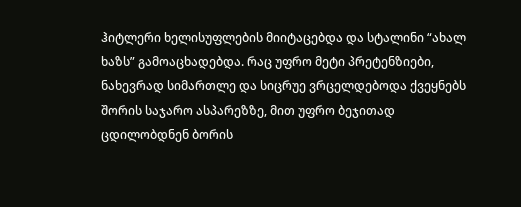ჰიტლერი ხელისუფლების მიიტაცებდა და სტალინი “ახალ ხაზს” გამოაცხადებდა. რაც უფრო მეტი პრეტენზიები, ნახევრად სიმართლე და სიცრუე ვრცელდებოდა ქვეყნებს შორის საჯარო ასპარეზზე, მით უფრო ბეჯითად ცდილობდნენ ბორის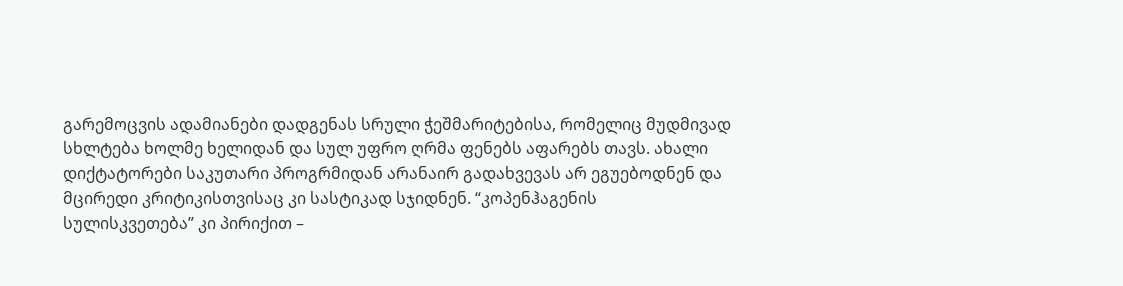გარემოცვის ადამიანები დადგენას სრული ჭეშმარიტებისა, რომელიც მუდმივად სხლტება ხოლმე ხელიდან და სულ უფრო ღრმა ფენებს აფარებს თავს. ახალი დიქტატორები საკუთარი პროგრმიდან არანაირ გადახვევას არ ეგუებოდნენ და მცირედი კრიტიკისთვისაც კი სასტიკად სჯიდნენ. “კოპენჰაგენის სულისკვეთება” კი პირიქით –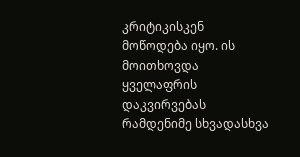კრიტიკისკენ მოწოდება იყო. ის მოითხოვდა ყველაფრის დაკვირვებას რამდენიმე სხვადასხვა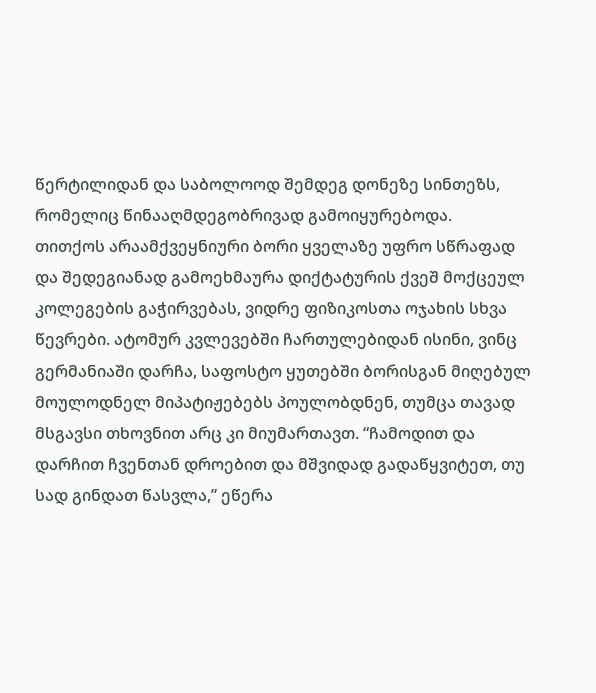წერტილიდან და საბოლოოდ შემდეგ დონეზე სინთეზს, რომელიც წინააღმდეგობრივად გამოიყურებოდა.
თითქოს არაამქვეყნიური ბორი ყველაზე უფრო სწრაფად და შედეგიანად გამოეხმაურა დიქტატურის ქვეშ მოქცეულ კოლეგების გაჭირვებას, ვიდრე ფიზიკოსთა ოჯახის სხვა წევრები. ატომურ კვლევებში ჩართულებიდან ისინი, ვინც გერმანიაში დარჩა, საფოსტო ყუთებში ბორისგან მიღებულ მოულოდნელ მიპატიჟებებს პოულობდნენ, თუმცა თავად მსგავსი თხოვნით არც კი მიუმართავთ. “ჩამოდით და დარჩით ჩვენთან დროებით და მშვიდად გადაწყვიტეთ, თუ სად გინდათ წასვლა,” ეწერა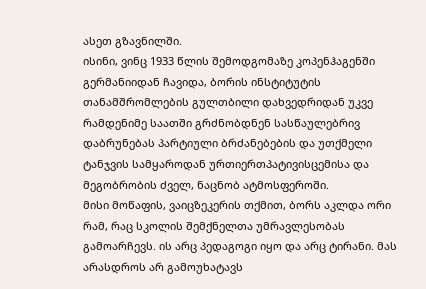ასეთ გზავნილში.
ისინი, ვინც 1933 წლის შემოდგომაზე კოპენჰაგენში გერმანიიდან ჩავიდა, ბორის ინსტიტუტის თანამშრომლების გულთბილი დახვედრიდან უკვე რამდენიმე საათში გრძნობდნენ სასწაულებრივ დაბრუნებას პარტიული ბრძანებების და უთქმელი ტანჯვის სამყაროდან ურთიერთპატივისცემისა და მეგობრობის ძველ, ნაცნობ ატმოსფეროში.
მისი მოწაფის, ვაიცზეკერის თქმით, ბორს აკლდა ორი რამ, რაც სკოლის შემქნელთა უმრავლესობას გამოარჩევს. ის არც პედაგოგი იყო და არც ტირანი. მას არასდროს არ გამოუხატავს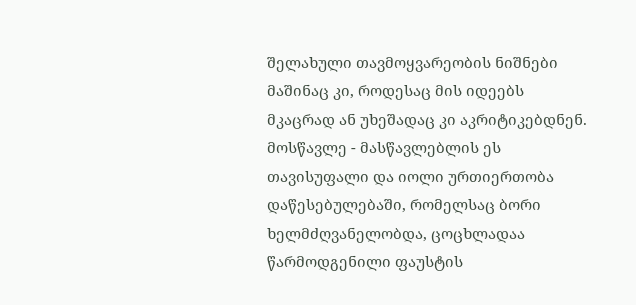შელახული თავმოყვარეობის ნიშნები მაშინაც კი, როდესაც მის იდეებს მკაცრად ან უხეშადაც კი აკრიტიკებდნენ. მოსწავლე - მასწავლებლის ეს თავისუფალი და იოლი ურთიერთობა დაწესებულებაში, რომელსაც ბორი ხელმძღვანელობდა, ცოცხლადაა წარმოდგენილი ფაუსტის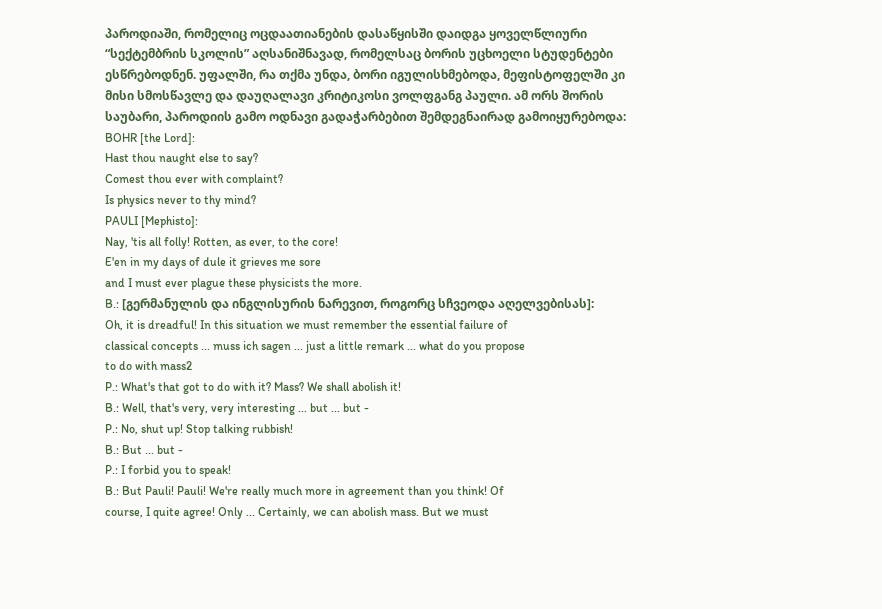პაროდიაში, რომელიც ოცდაათიანების დასაწყისში დაიდგა ყოველწლიური “სექტემბრის სკოლის” აღსანიშნავად, რომელსაც ბორის უცხოელი სტუდენტები ესწრებოდნენ. უფალში, რა თქმა უნდა, ბორი იგულისხმებოდა, მეფისტოფელში კი მისი სმოსწავლე და დაუღალავი კრიტიკოსი ვოლფგანგ პაული. ამ ორს შორის საუბარი, პაროდიის გამო ოდნავი გადაჭარბებით შემდეგნაირად გამოიყურებოდა:
BOHR [the Lord]:
Hast thou naught else to say?
Comest thou ever with complaint?
Is physics never to thy mind?
PAULI [Mephisto]:
Nay, 'tis all folly! Rotten, as ever, to the core!
E'en in my days of dule it grieves me sore
and I must ever plague these physicists the more.
B.: [გერმანულის და ინგლისურის ნარევით, როგორც სჩვეოდა აღელვებისას]:
Oh, it is dreadful! In this situation we must remember the essential failure of
classical concepts ... muss ich sagen ... just a little remark ... what do you propose
to do with mass2
P.: What's that got to do with it? Mass? We shall abolish it!
B.: Well, that's very, very interesting ... but ... but -
P.: No, shut up! Stop talking rubbish!
B.: But ... but -
P.: I forbid you to speak!
B.: But Pauli! Pauli! We're really much more in agreement than you think! Of
course, I quite agree! Only ... Certainly, we can abolish mass. But we must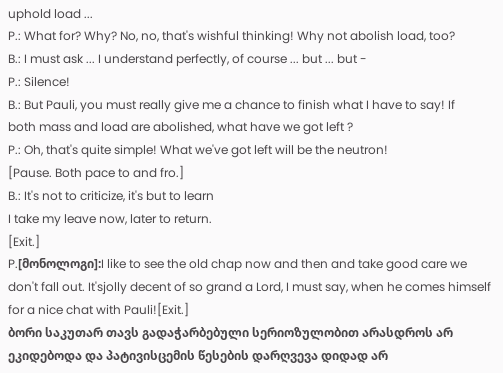uphold load ...
P.: What for? Why? No, no, that's wishful thinking! Why not abolish load, too?
B.: I must ask ... I understand perfectly, of course ... but ... but -
P.: Silence!
B.: But Pauli, you must really give me a chance to finish what I have to say! If
both mass and load are abolished, what have we got left ?
P.: Oh, that's quite simple! What we've got left will be the neutron!
[Pause. Both pace to and fro.]
B.: It's not to criticize, it's but to learn
I take my leave now, later to return.
[Exit.]
P.[მონოლოგი]:I like to see the old chap now and then and take good care we don't fall out. It'sjolly decent of so grand a Lord, I must say, when he comes himself for a nice chat with Pauli![Exit.]
ბორი საკუთარ თავს გადაჭარბებული სერიოზულობით არასდროს არ ეკიდებოდა და პატივისცემის წესების დარღვევა დიდად არ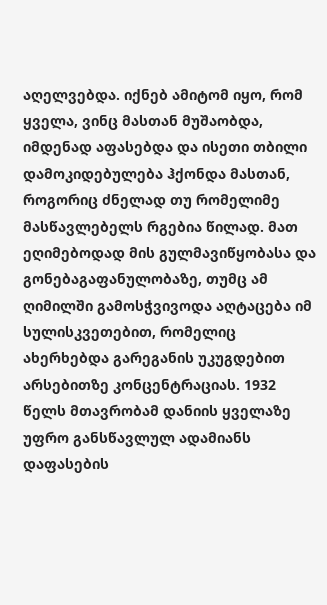აღელვებდა. იქნებ ამიტომ იყო, რომ ყველა, ვინც მასთან მუშაობდა, იმდენად აფასებდა და ისეთი თბილი დამოკიდებულება ჰქონდა მასთან, როგორიც ძნელად თუ რომელიმე მასწავლებელს რგებია წილად. მათ ეღიმებოდად მის გულმავიწყობასა და გონებაგაფანულობაზე, თუმც ამ ღიმილში გამოსჭვივოდა აღტაცება იმ სულისკვეთებით, რომელიც ახერხებდა გარეგანის უკუგდებით არსებითზე კონცენტრაციას. 1932 წელს მთავრობამ დანიის ყველაზე უფრო განსწავლულ ადამიანს დაფასების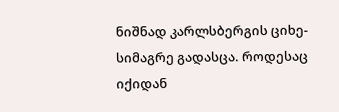ნიშნად კარლსბერგის ციხე-სიმაგრე გადასცა. როდესაც იქიდან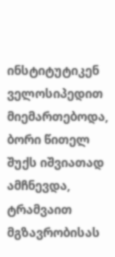ინსტიტუტიკენ ველოსიპედით მიემართებოდა, ბორი წითელ შუქს იშვიათად ამჩნევდა, ტრამვაით მგზავრობისას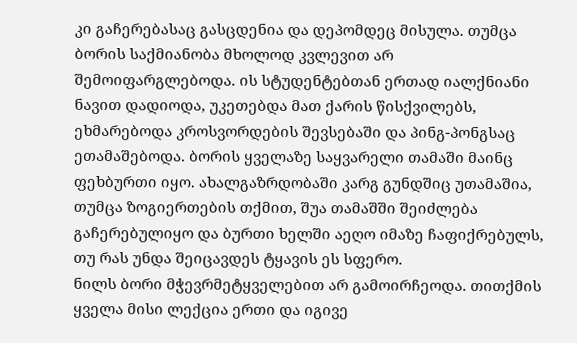კი გაჩერებასაც გასცდენია და დეპომდეც მისულა. თუმცა ბორის საქმიანობა მხოლოდ კვლევით არ შემოიფარგლებოდა. ის სტუდენტებთან ერთად იალქნიანი ნავით დადიოდა, უკეთებდა მათ ქარის წისქვილებს, ეხმარებოდა კროსვორდების შევსებაში და პინგ-პონგსაც ეთამაშებოდა. ბორის ყველაზე საყვარელი თამაში მაინც ფეხბურთი იყო. ახალგაზრდობაში კარგ გუნდშიც უთამაშია, თუმცა ზოგიერთების თქმით, შუა თამაშში შეიძლება გაჩერებულიყო და ბურთი ხელში აეღო იმაზე ჩაფიქრებულს, თუ რას უნდა შეიცავდეს ტყავის ეს სფერო.
ნილს ბორი მჭევრმეტყველებით არ გამოირჩეოდა. თითქმის ყველა მისი ლექცია ერთი და იგივე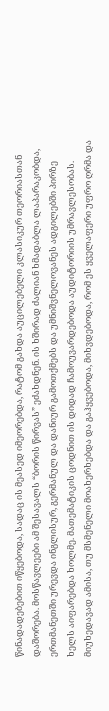წინადადებებით იწყებოდა, სადაც ის მეასედ იმეორებდა, რატომ გახდა აუცილებელი კლასიკურ თეორიასთან დაშორება. მოსწავლეები ამ შესავალს “ბორის წირვას” ეძახდნენ. ის ხშირად ძალიან ხმადაბლა ლაპარაკობდა, ერთმანეთში ურევდა ინგლისურ, გერმანულ და დანიურ გამოთქმებს და უმნიშვნელოვანეს ადგილებში პირზე ხელს აიფარებდა ხოლმე. მათემატიკის ცოდნით ის დიდად ჩამოუვარდებოდა აუდიტორიის უმრავლესობას. მიუხედავად ამისა, თუ მსმენელი მოახერხებდა და გაჰყვებოდა, მიხვდებოდა, რომ ეს ყველაფერი უფრო ღრმა და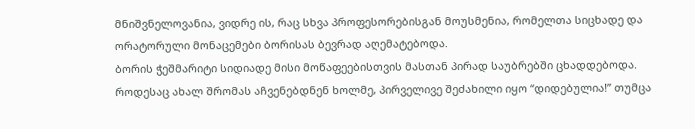მნიშვნელოვანია, ვიდრე ის, რაც სხვა პროფესორებისგან მოუსმენია, რომელთა სიცხადე და ორატორული მონაცემები ბორისას ბევრად აღემატებოდა.
ბორის ჭეშმარიტი სიდიადე მისი მოწაფეებისთვის მასთან პირად საუბრებში ცხადდებოდა. როდესაც ახალ შრომას აჩვენებდნენ ხოლმე, პირველივე შეძახილი იყო “დიდებულია!” თუმცა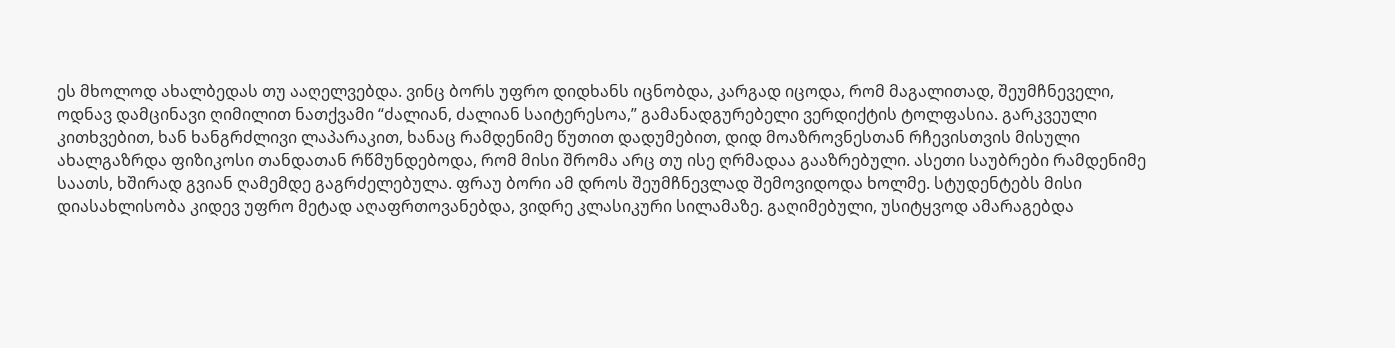ეს მხოლოდ ახალბედას თუ ააღელვებდა. ვინც ბორს უფრო დიდხანს იცნობდა, კარგად იცოდა, რომ მაგალითად, შეუმჩნეველი, ოდნავ დამცინავი ღიმილით ნათქვამი “ძალიან, ძალიან საიტერესოა,” გამანადგურებელი ვერდიქტის ტოლფასია. გარკვეული კითხვებით, ხან ხანგრძლივი ლაპარაკით, ხანაც რამდენიმე წუთით დადუმებით, დიდ მოაზროვნესთან რჩევისთვის მისული ახალგაზრდა ფიზიკოსი თანდათან რწმუნდებოდა, რომ მისი შრომა არც თუ ისე ღრმადაა გააზრებული. ასეთი საუბრები რამდენიმე საათს, ხშირად გვიან ღამემდე გაგრძელებულა. ფრაუ ბორი ამ დროს შეუმჩნევლად შემოვიდოდა ხოლმე. სტუდენტებს მისი დიასახლისობა კიდევ უფრო მეტად აღაფრთოვანებდა, ვიდრე კლასიკური სილამაზე. გაღიმებული, უსიტყვოდ ამარაგებდა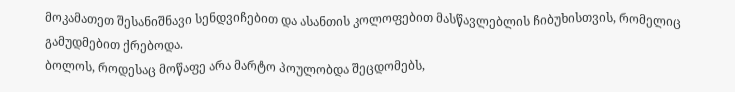მოკამათეთ შესანიშნავი სენდვიჩებით და ასანთის კოლოფებით მასწავლებლის ჩიბუხისთვის, რომელიც გამუდმებით ქრებოდა.
ბოლოს, როდესაც მოწაფე არა მარტო პოულობდა შეცდომებს,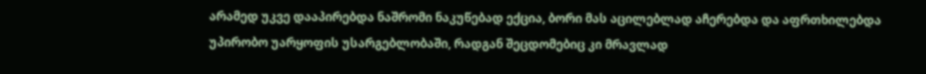არამედ უკვე დააპირებდა ნაშრომი ნაკუწებად ექცია, ბორი მას აცილებლად აჩერებდა და აფრთხილებდა უპირობო უარყოფის უსარგებლობაში, რადგან შეცდომებიც კი მრავლად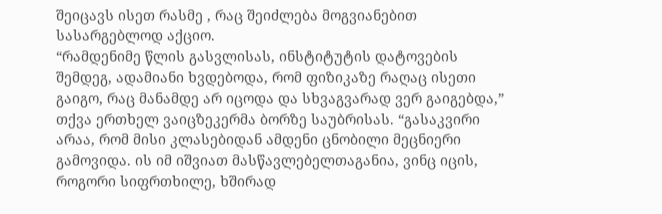შეიცავს ისეთ რასმე , რაც შეიძლება მოგვიანებით სასარგებლოდ აქციო.
“რამდენიმე წლის გასვლისას, ინსტიტუტის დატოვების შემდეგ, ადამიანი ხვდებოდა, რომ ფიზიკაზე რაღაც ისეთი გაიგო, რაც მანამდე არ იცოდა და სხვაგვარად ვერ გაიგებდა,” თქვა ერთხელ ვაიცზეკერმა ბორზე საუბრისას. “გასაკვირი არაა, რომ მისი კლასებიდან ამდენი ცნობილი მეცნიერი გამოვიდა. ის იმ იშვიათ მასწავლებელთაგანია, ვინც იცის, როგორი სიფრთხილე, ხშირად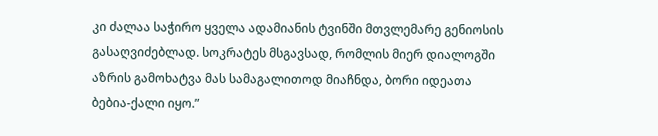კი ძალაა საჭირო ყველა ადამიანის ტვინში მთვლემარე გენიოსის გასაღვიძებლად. სოკრატეს მსგავსად, რომლის მიერ დიალოგში აზრის გამოხატვა მას სამაგალითოდ მიაჩნდა, ბორი იდეათა ბებია-ქალი იყო.”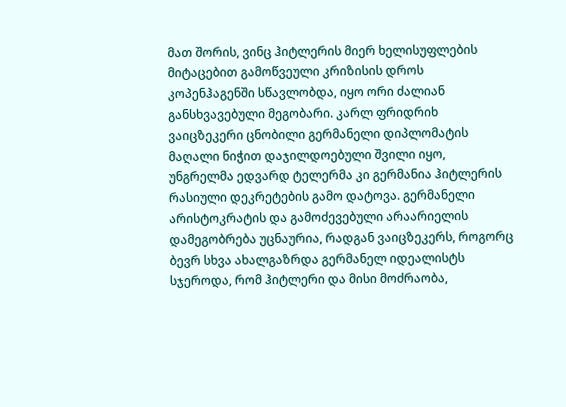მათ შორის, ვინც ჰიტლერის მიერ ხელისუფლების მიტაცებით გამოწვეული კრიზისის დროს კოპენჰაგენში სწავლობდა, იყო ორი ძალიან განსხვავებული მეგობარი. კარლ ფრიდრიხ ვაიცზეკერი ცნობილი გერმანელი დიპლომატის მაღალი ნიჭით დაჯილდოებული შვილი იყო, უნგრელმა ედვარდ ტელერმა კი გერმანია ჰიტლერის რასიული დეკრეტების გამო დატოვა. გერმანელი არისტოკრატის და გამოძევებული არაარიელის დამეგობრება უცნაურია, რადგან ვაიცზეკერს, როგორც ბევრ სხვა ახალგაზრდა გერმანელ იდეალისტს სჯეროდა, რომ ჰიტლერი და მისი მოძრაობა,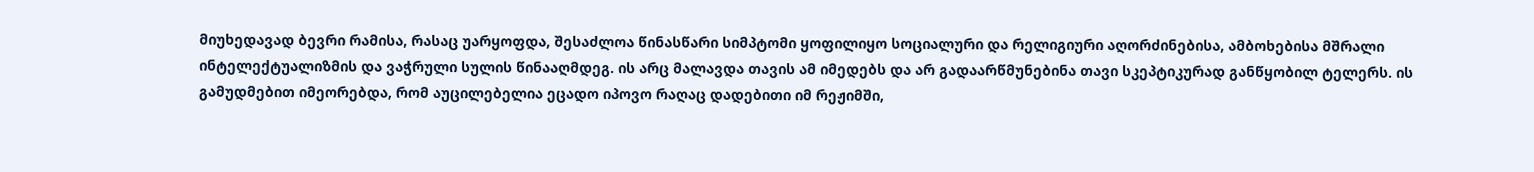მიუხედავად ბევრი რამისა, რასაც უარყოფდა, შესაძლოა წინასწარი სიმპტომი ყოფილიყო სოციალური და რელიგიური აღორძინებისა, ამბოხებისა მშრალი ინტელექტუალიზმის და ვაჭრული სულის წინააღმდეგ. ის არც მალავდა თავის ამ იმედებს და არ გადაარწმუნებინა თავი სკეპტიკურად განწყობილ ტელერს. ის გამუდმებით იმეორებდა, რომ აუცილებელია ეცადო იპოვო რაღაც დადებითი იმ რეჟიმში,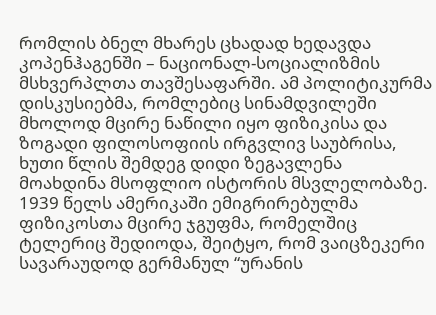რომლის ბნელ მხარეს ცხადად ხედავდა კოპენჰაგენში – ნაციონალ-სოციალიზმის მსხვერპლთა თავშესაფარში. ამ პოლიტიკურმა დისკუსიებმა, რომლებიც სინამდვილეში მხოლოდ მცირე ნაწილი იყო ფიზიკისა და ზოგადი ფილოსოფიის ირგვლივ საუბრისა, ხუთი წლის შემდეგ დიდი ზეგავლენა მოახდინა მსოფლიო ისტორის მსვლელობაზე. 1939 წელს ამერიკაში ემიგრირებულმა ფიზიკოსთა მცირე ჯგუფმა, რომელშიც ტელერიც შედიოდა, შეიტყო, რომ ვაიცზეკერი სავარაუდოდ გერმანულ “ურანის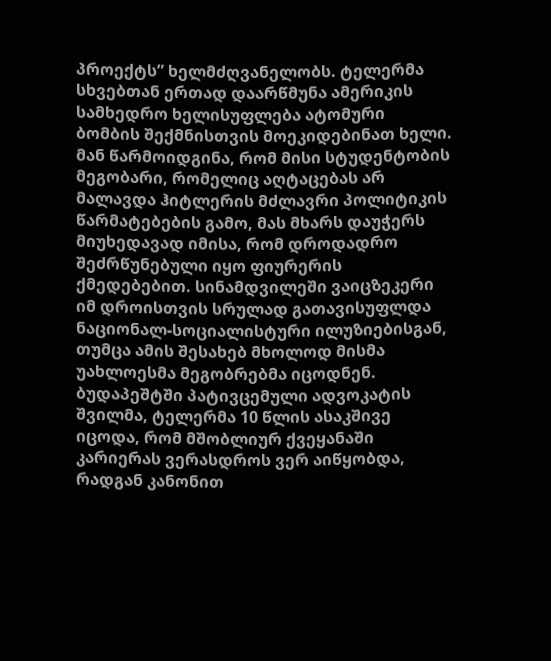პროექტს” ხელმძღვანელობს. ტელერმა სხვებთან ერთად დაარწმუნა ამერიკის სამხედრო ხელისუფლება ატომური ბომბის შექმნისთვის მოეკიდებინათ ხელი. მან წარმოიდგინა, რომ მისი სტუდენტობის მეგობარი, რომელიც აღტაცებას არ მალავდა ჰიტლერის მძლავრი პოლიტიკის წარმატებების გამო, მას მხარს დაუჭერს მიუხედავად იმისა, რომ დროდადრო შეძრწუნებული იყო ფიურერის ქმედებებით. სინამდვილეში ვაიცზეკერი იმ დროისთვის სრულად გათავისუფლდა ნაციონალ-სოციალისტური ილუზიებისგან, თუმცა ამის შესახებ მხოლოდ მისმა უახლოესმა მეგობრებმა იცოდნენ.
ბუდაპეშტში პატივცემული ადვოკატის შვილმა, ტელერმა 10 წლის ასაკშივე იცოდა, რომ მშობლიურ ქვეყანაში კარიერას ვერასდროს ვერ აიწყობდა, რადგან კანონით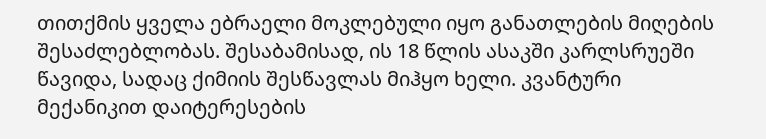თითქმის ყველა ებრაელი მოკლებული იყო განათლების მიღების შესაძლებლობას. შესაბამისად, ის 18 წლის ასაკში კარლსრუეში წავიდა, სადაც ქიმიის შესწავლას მიჰყო ხელი. კვანტური მექანიკით დაიტერესების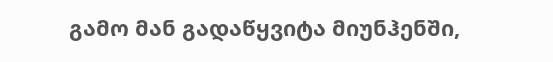გამო მან გადაწყვიტა მიუნჰენში,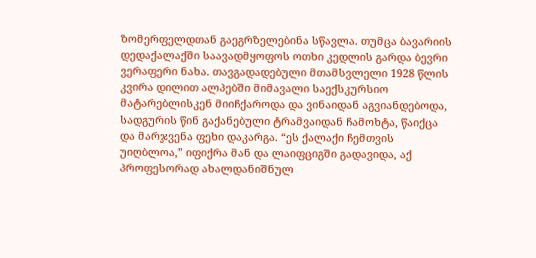ზომერფელდთან გაეგრზელებინა სწავლა. თუმცა ბავარიის დედაქალაქში საავადმყოფოს ოთხი კედლის გარდა ბევრი ვერაფერი ნახა. თავგადადებული მთამსვლელი 1928 წლის კვირა დილით ალპებში მიმავალი საექსკურსიო მატარებლისკენ მიიჩქაროდა და ვინაიდან აგვიანდებოდა, სადგურის წინ გაქანებული ტრამვაიდან ჩამოხტა, წაიქცა და მარჯვენა ფეხი დაკარგა. “ეს ქალაქი ჩემთვის უიღბლოა,” იფიქრა მან და ლაიფციგში გადავიდა, აქ პროფესორად ახალდანიშნულ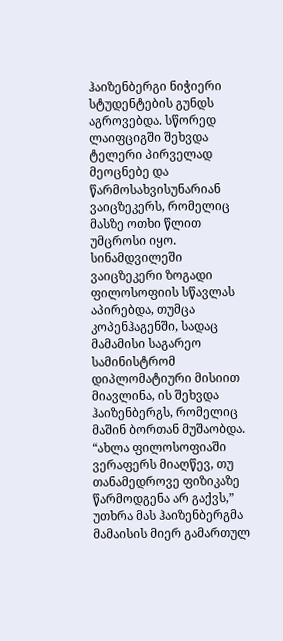ჰაიზენბერგი ნიჭიერი სტუდენტების გუნდს აგროვებდა. სწორედ ლაიფციგში შეხვდა ტელერი პირველად მეოცნებე და წარმოსახვისუნარიან ვაიცზეკერს, რომელიც მასზე ოთხი წლით უმცროსი იყო. სინამდვილეში ვაიცზეკერი ზოგადი ფილოსოფიის სწავლას აპირებდა, თუმცა კოპენჰაგენში, სადაც მამამისი საგარეო სამინისტრომ დიპლომატიური მისიით მიავლინა, ის შეხვდა ჰაიზენბერგს, რომელიც მაშინ ბორთან მუშაობდა. “ახლა ფილოსოფიაში ვერაფერს მიაღწევ, თუ თანამედროვე ფიზიკაზე წარმოდგენა არ გაქვს,” უთხრა მას ჰაიზენბერგმა მამაისის მიერ გამართულ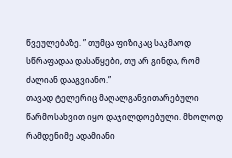წვეულებაზე. ” თუმცა ფიზიკაც საკმაოდ სწრაფადაა დასაწყები, თუ არ გინდა, რომ ძალიან დააგვიანო.”
თავად ტელერიც მაღალგანვითარებული წარმოსახვით იყო დაჯილდოებული. მხოლოდ რამდენიმე ადამიანი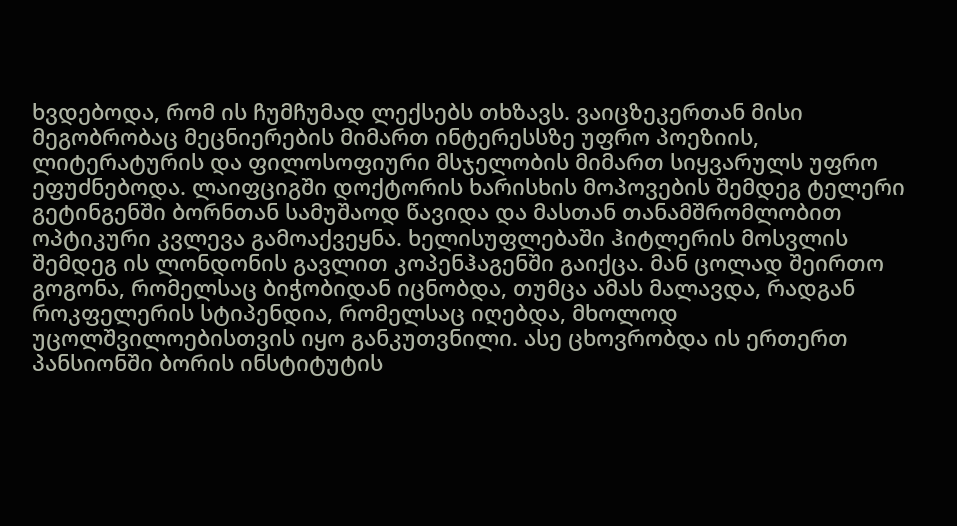ხვდებოდა, რომ ის ჩუმჩუმად ლექსებს თხზავს. ვაიცზეკერთან მისი მეგობრობაც მეცნიერების მიმართ ინტერესსზე უფრო პოეზიის, ლიტერატურის და ფილოსოფიური მსჯელობის მიმართ სიყვარულს უფრო ეფუძნებოდა. ლაიფციგში დოქტორის ხარისხის მოპოვების შემდეგ ტელერი გეტინგენში ბორნთან სამუშაოდ წავიდა და მასთან თანამშრომლობით ოპტიკური კვლევა გამოაქვეყნა. ხელისუფლებაში ჰიტლერის მოსვლის შემდეგ ის ლონდონის გავლით კოპენჰაგენში გაიქცა. მან ცოლად შეირთო გოგონა, რომელსაც ბიჭობიდან იცნობდა, თუმცა ამას მალავდა, რადგან როკფელერის სტიპენდია, რომელსაც იღებდა, მხოლოდ უცოლშვილოებისთვის იყო განკუთვნილი. ასე ცხოვრობდა ის ერთერთ პანსიონში ბორის ინსტიტუტის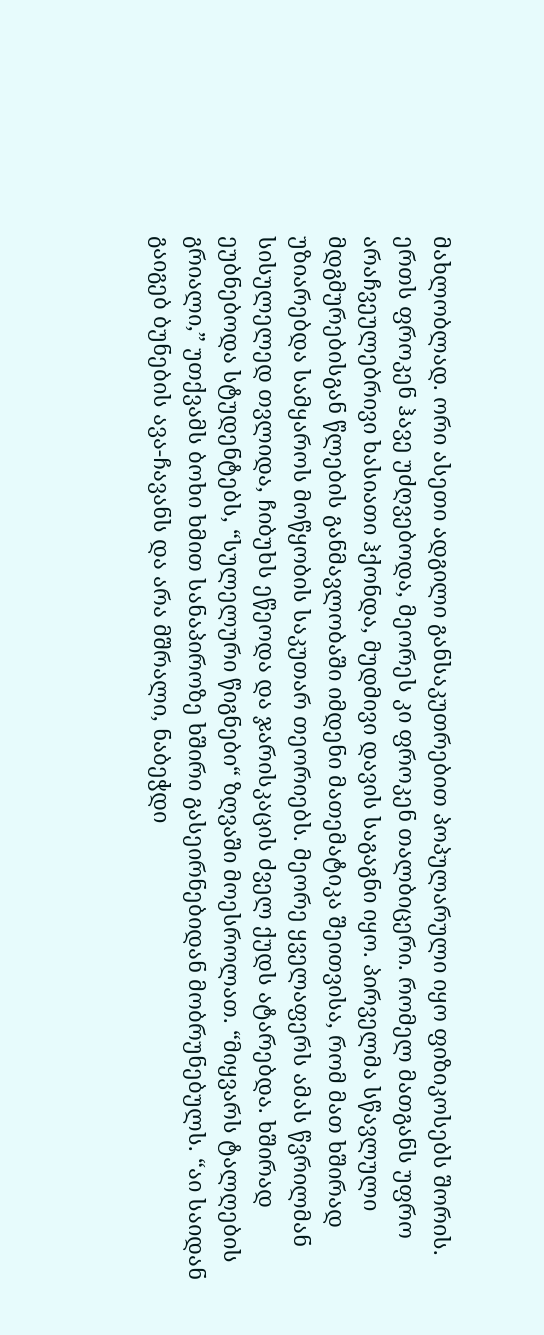მახლობლად. ორი ასეთი ადგილი განსაკუთრებით პოპულარული იყო ფიზიკოსებს შორის. ერთს ფროკენ ჰავე უძღვებოდა, მეორეს კი ფროკენ თალბიცერი. რომელ მათგანს უფრო არაჩვეულებრივი ხასიათი ჰქონდა, მუდმივი დავის საგაგნი იყო. პირველმა სწავლული მდგმურებისგან წლების განმავლობაში იმდენი მათემატიკა შეითვისა, რომ მათ ხშირად უზიარებდა სამყაროს მოწყობის საკუთარ თეორიებს. მეორე ყველაფერს ამას წვრილმან სისულელედ თვლიდა, ჩიბუხს ეწეოდა და ჯარისკაცის ძველ ქუდს ატარებდა. ხშირად ეუბნებოდა სტუდენტებს, “სულელური წიგნები“ ზღვაში მოესროლათ. “მიყვარს ტალღების გრიალი,” უთქვამს ბოხი ხმით სანაპიროზე ხშირი გასეირნებიდან მობრუნებულს. “აი საიდან გაიგებ ბუნების ავა-ჩავანს და არა მშრალი, ნაბეჭდი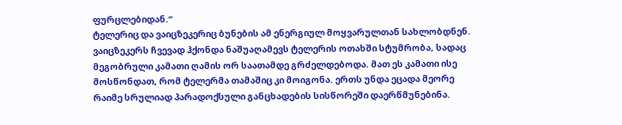ფურცლებიდან.”
ტელერიც და ვაიცზეკერიც ბუნების ამ ენერგიულ მოყვარულთან სახლობდნენ. ვაიცზეკერს ჩვევად ჰქონდა ნაშუაღამევს ტელერის ოთახში სტუმრობა, სადაც მეგობრული კამათი ღამის ორ საათამდე გრძელდებოდა. მათ ეს კამათი ისე მოსწონდათ, რომ ტელერმა თამაშიც კი მოიგონა. ერთს უნდა ეცადა მეორე რაიმე სრულიად პარადოქსული განცხადების სისწორეში დაერწმუნებინა.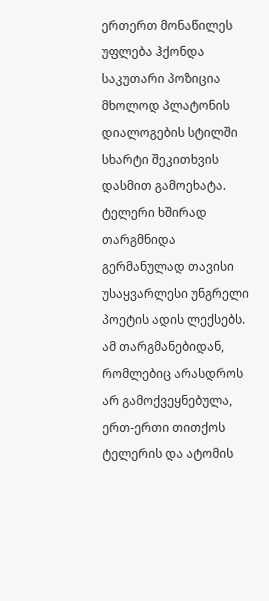ერთერთ მონაწილეს უფლება ჰქონდა საკუთარი პოზიცია მხოლოდ პლატონის დიალოგების სტილში სხარტი შეკითხვის დასმით გამოეხატა.
ტელერი ხშირად თარგმნიდა გერმანულად თავისი უსაყვარლესი უნგრელი პოეტის ადის ლექსებს. ამ თარგმანებიდან, რომლებიც არასდროს არ გამოქვეყნებულა, ერთ-ერთი თითქოს ტელერის და ატომის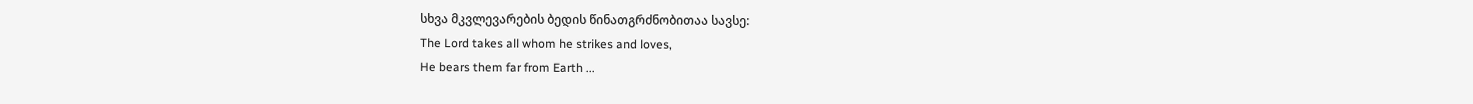სხვა მკვლევარების ბედის წინათგრძნობითაა სავსე:
The Lord takes all whom he strikes and loves,
He bears them far from Earth ...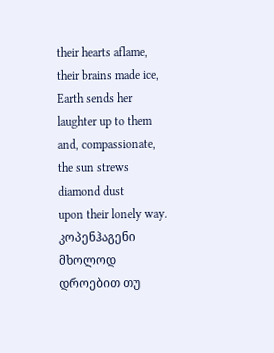their hearts aflame, their brains made ice,
Earth sends her laughter up to them
and, compassionate, the sun strews diamond dust
upon their lonely way.
კოპენჰაგენი მხოლოდ დროებით თუ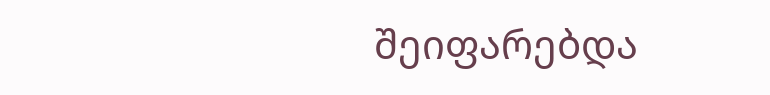შეიფარებდა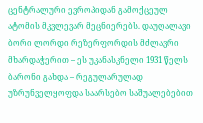ცენტრალური ევროპიდან გამოქცეულ ატომის მკვლევარ მეცნიერებს. დაუღალავი ბორი ლორდი რეზერფორდის მძლავრი მხარდაჭერით – ეს უკანასკნელი 1931 წელს ბარონი გახდა – რეგულარულად უზრუნველყოფდა საარსებო საშუალებებით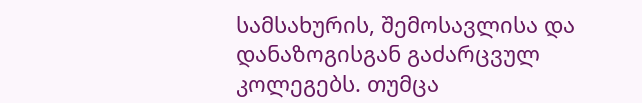სამსახურის, შემოსავლისა და დანაზოგისგან გაძარცვულ კოლეგებს. თუმცა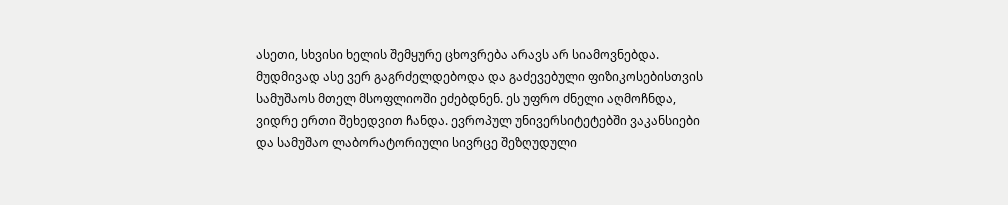ასეთი, სხვისი ხელის შემყურე ცხოვრება არავს არ სიამოვნებდა. მუდმივად ასე ვერ გაგრძელდებოდა და გაძევებული ფიზიკოსებისთვის სამუშაოს მთელ მსოფლიოში ეძებდნენ. ეს უფრო ძნელი აღმოჩნდა, ვიდრე ერთი შეხედვით ჩანდა. ევროპულ უნივერსიტეტებში ვაკანსიები და სამუშაო ლაბორატორიული სივრცე შეზღუდული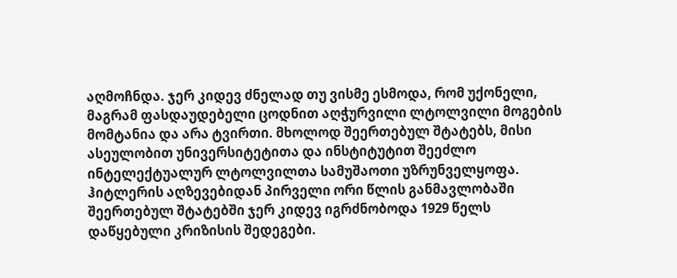აღმოჩნდა. ჯერ კიდევ ძნელად თუ ვისმე ესმოდა, რომ უქონელი, მაგრამ ფასდაუდებელი ცოდნით აღჭურვილი ლტოლვილი მოგების მომტანია და არა ტვირთი. მხოლოდ შეერთებულ შტატებს, მისი ასეულობით უნივერსიტეტითა და ინსტიტუტით შეეძლო ინტელექტუალურ ლტოლვილთა სამუშაოთი უზრუნველყოფა. ჰიტლერის აღზევებიდან პირველი ორი წლის განმავლობაში შეერთებულ შტატებში ჯერ კიდევ იგრძნობოდა 1929 წელს დაწყებული კრიზისის შედეგები.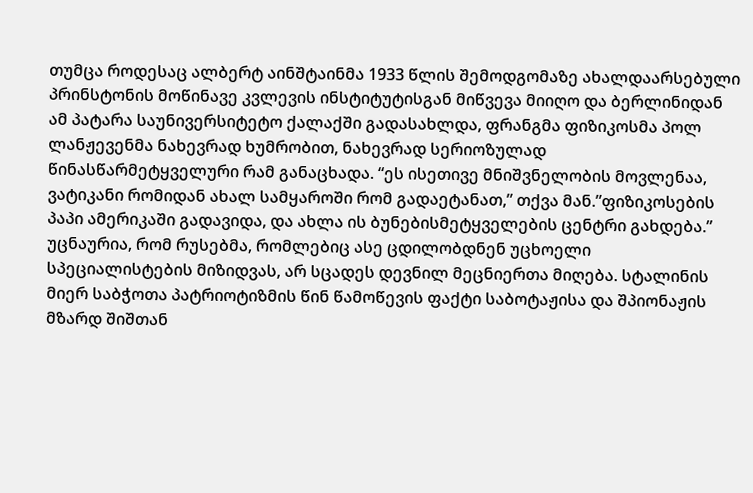თუმცა როდესაც ალბერტ აინშტაინმა 1933 წლის შემოდგომაზე ახალდაარსებული პრინსტონის მოწინავე კვლევის ინსტიტუტისგან მიწვევა მიიღო და ბერლინიდან ამ პატარა საუნივერსიტეტო ქალაქში გადასახლდა, ფრანგმა ფიზიკოსმა პოლ ლანჟევენმა ნახევრად ხუმრობით, ნახევრად სერიოზულად წინასწარმეტყველური რამ განაცხადა. “ეს ისეთივე მნიშვნელობის მოვლენაა, ვატიკანი რომიდან ახალ სამყაროში რომ გადაეტანათ,” თქვა მან.”ფიზიკოსების პაპი ამერიკაში გადავიდა, და ახლა ის ბუნებისმეტყველების ცენტრი გახდება.”
უცნაურია, რომ რუსებმა, რომლებიც ასე ცდილობდნენ უცხოელი სპეციალისტების მიზიდვას, არ სცადეს დევნილ მეცნიერთა მიღება. სტალინის მიერ საბჭოთა პატრიოტიზმის წინ წამოწევის ფაქტი საბოტაჟისა და შპიონაჟის მზარდ შიშთან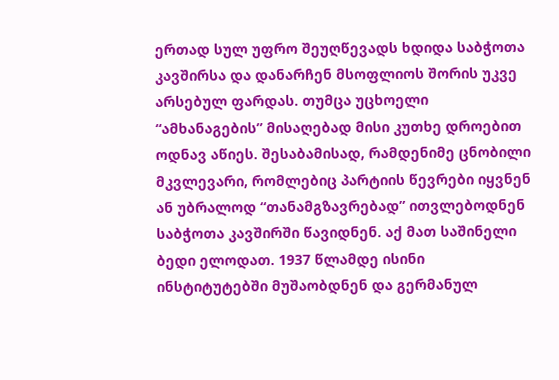ერთად სულ უფრო შეუღწევადს ხდიდა საბჭოთა კავშირსა და დანარჩენ მსოფლიოს შორის უკვე არსებულ ფარდას. თუმცა უცხოელი “ამხანაგების” მისაღებად მისი კუთხე დროებით ოდნავ აწიეს. შესაბამისად, რამდენიმე ცნობილი მკვლევარი, რომლებიც პარტიის წევრები იყვნენ ან უბრალოდ “თანამგზავრებად” ითვლებოდნენ საბჭოთა კავშირში წავიდნენ. აქ მათ საშინელი ბედი ელოდათ. 1937 წლამდე ისინი ინსტიტუტებში მუშაობდნენ და გერმანულ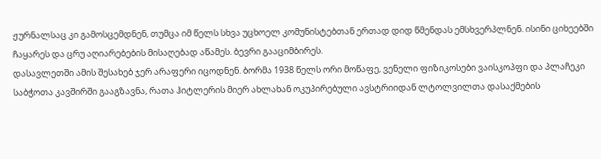ჟურნალსაც კი გამოსცემდნენ, თუმცა იმ წელს სხვა უცხოელ კომუნისტებთან ერთად დიდ წმენდას ემსხვერპლნენ. ისინი ციხეებში ჩაყარეს და ცრუ აღიარებების მისაღებად აწამეს. ბევრი გააციმბირეს.
დასავლეთში ამის შესახებ ჯერ არაფერი იცოდნენ. ბორმა 1938 წელს ორი მოწაფე, ვენელი ფიზიკოსები ვაისკოპფი და პლაჩეკი საბჭოთა კავშირში გააგზავნა, რათა ჰიტლერის მიერ ახლახან ოკუპირებული ავსტრიიდან ლტოლვილთა დასაქმების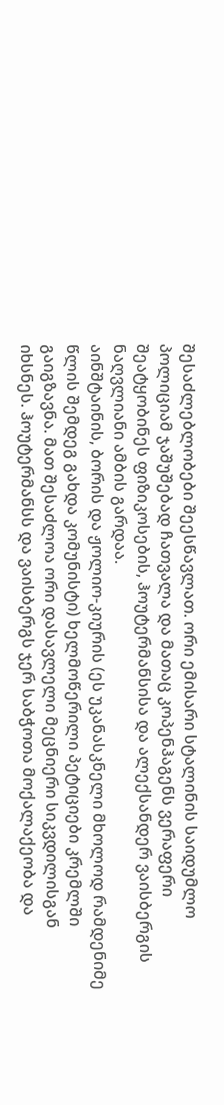შესაძლებლობები შეესწავლათ. ორი ემისარი სტალინის საიდუმლო პოლიციამ ჯაშუშებად ჩათვალა და მათაც კოპენჰაგენს ვერაფერი შეატყობინეს ფიზიკოსების, ჰოუტერმანსისა და ალექსანდერ ვაისბერგის ნაღვლიანი ამბის გარდაა.
აინშტაინის, ბორის და ჟოლიო-კიურის (ეს უკანასკნელი მხოლოდ რამდენიმე წლის შემდეგ გახდა კომუნისტი) ხელმოწერილი პეტიციები კრემლში გაიგზავნა. მათ შესაძლოა ორი დასავლელი მეცნიერი სიკვდილისგან იხსნეს. ჰოუტერმანსს და ვაისბერგს ჯერ საბჭოთა მოქალაქეობა და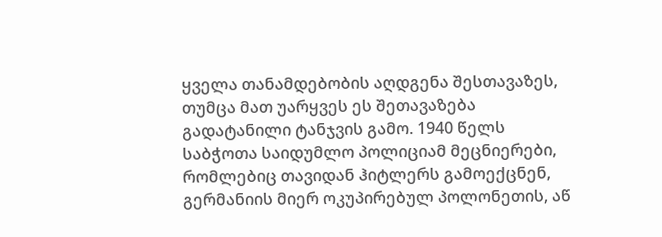ყველა თანამდებობის აღდგენა შესთავაზეს, თუმცა მათ უარყვეს ეს შეთავაზება გადატანილი ტანჯვის გამო. 1940 წელს საბჭოთა საიდუმლო პოლიციამ მეცნიერები, რომლებიც თავიდან ჰიტლერს გამოექცნენ, გერმანიის მიერ ოკუპირებულ პოლონეთის, აწ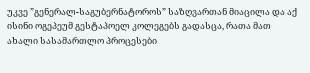უკვე ”გენერალ-საგუბერნატოროს” საზღვართან მიაცილა და აქ ისინი ოგეპეუმ გესტაპოელ კოლეგებს გადასცა, რათა მათ ახალი სასამართლო პროცესები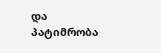და პატიმრობა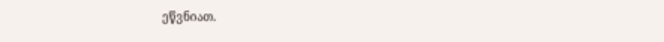ეწვნიათ.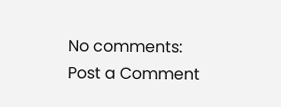No comments:
Post a Comment